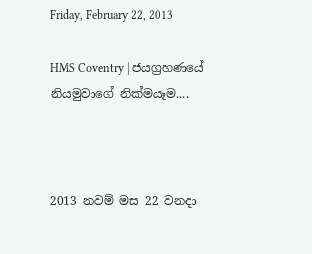Friday, February 22, 2013

HMS Coventry | ජයග්‍රහණයේ නියමුවාගේ නික්මයෑම....



2013 නවම් මස 22 වනදා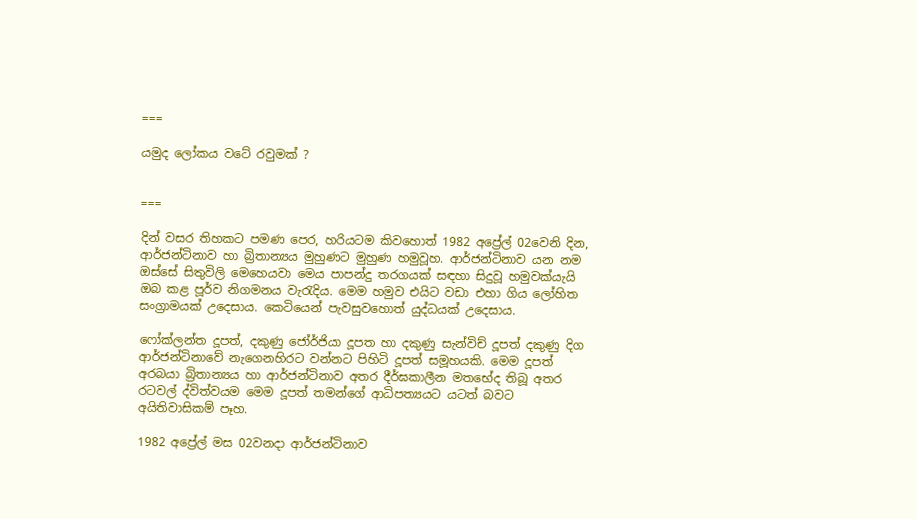===

යමුද ලෝකය වටේ රවුමක් ?


===

දින් වසර තිහකට පමණ පෙර, හරියටම කිවහොත් 1982 අප්‍රේල් 02වෙනි දින, ආර්ජන්ටිනාව හා බ්‍රිතාන්‍යය මුහුණට මුහුණ හමුවූහ. ආර්ජන්ටිනාව යන නම ඔස්සේ සිතුවිලි මෙහෙයවා මෙය පාපන්දු තරගයක් සඳහා සිදුවූ හමුවක්යැයි ඔබ කළ පූර්ව නිගමනය වැරැදිය. මෙම හමුව එයිට වඩා එහා ගිය ලෝහිත සංග්‍රාමයක් උදෙසාය. කෙටියෙන් පැවසුවහොත් යුද්ධයක් උදෙසාය.

ෆෝක්ලන්ත දූපත්, දකුණු ජෝර්ජියා දූපත හා දකුණු සැන්විච් දූපත් දකුණු දිග ආර්ජන්ටිනාවේ නැගෙනහිරට වන්නට පිහිටි දූපත් සමූහයකි. මෙම දූපත් අරබයා බ්‍රිතාන්‍යය හා ආර්ජන්ටිනාව අතර දීර්ඝකාලීන මතභේද තිබූ අතර රටවල් ද්විත්වයම මෙම දූපත් තමන්ගේ ආධිපත්‍යයට යටත් බවට අයිතිවාසිකම් පෑහ.

1982 අප්‍රේල් මස 02වනදා ආර්ජන්ටිනාව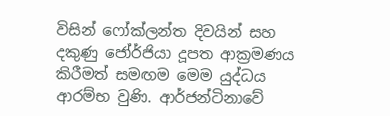විසින් ෆෝක්ලන්ත දිවයින් සහ දකුණු ජෝර්ජියා දූපත ආක්‍රමණය කිරීමත් සමඟම මෙම යුද්ධය ආරම්භ වුණි. ආර්ජන්ටිනාවේ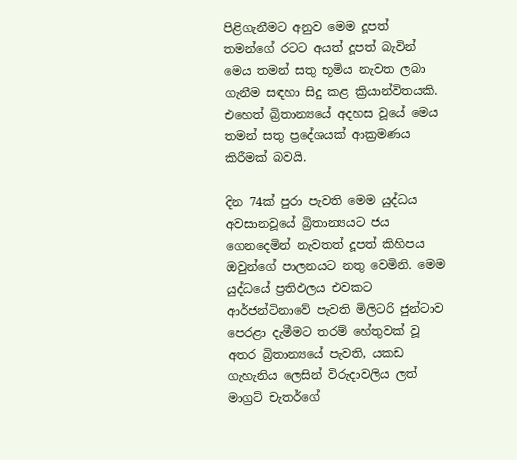පිළිගැනීමට අනුව මෙම දූපත් තමන්ගේ රටට අයත් දූපත් බැවින් මෙය තමන් සතු භූමිය නැවත ලබා ගැනීම සඳහා සිදු කළ ක්‍රියාන්විතයකි. එහෙත් බ්‍රිතාන්‍යයේ අදහස වූයේ මෙය තමන් සතු ප්‍රදේශයක් ආක්‍රමණය කිරීමක් බවයි.

දින 74ක් පුරා පැවති මෙම යුද්ධය අවසානවූයේ බ්‍රිතාන්‍යයට ජය ගෙනදෙමින් නැවතත් දූපත් කිහිපය ඔවුන්ගේ පාලනයට නතු වෙමිනි. මෙම යුද්ධයේ ප්‍රතිඵලය එවකට ආර්ජන්ටිනාවේ පැවති මිලිටරි ජුන්ටාව පෙරළා දැමීමට තරම් හේතුවක් වූ අතර බ්‍රිතාන්‍යයේ පැවති, යකඩ ගැහැනිය ලෙසින් විරුදාවලිය ලත් මාග්‍රට් චැතර්ගේ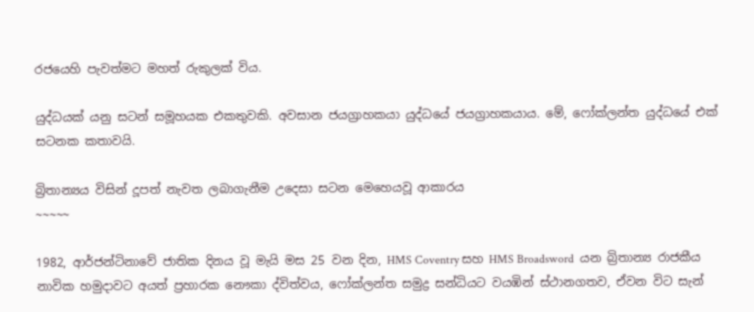රජයෙහි පැවත්මට මහත් රුකුලක් විය.

යුද්ධයක් යනු සටන් සමූහයක එකතුවකි. අවසාන ජයග්‍රාහකයා යුද්ධයේ ජයග්‍රාහකයාය. මේ, ෆෝක්ලන්ත යුද්ධයේ එක් සටනක කතාවයි.

බ්‍රිතාන්‍යය විසින් දූපත් නැවත ලබාගැනීම උදෙසා සටන මෙහෙයවූ ආකාරය
~~~~~

1982, ආර්ජන්ටිනාවේ ජාතික දිනය වූ මැයි මස 25 වන දින, HMS Coventry සහ HMS Broadsword  යන බ්‍රිතාන්‍ය රාජකීය නාවික හමුදාවට අයත් ප්‍රහාරක නෞකා ද්විත්වය, ෆෝක්ලන්ත සමුද්‍ර සන්ධියට වයඹින් ස්ථානගතව, ඒවන විට සැන්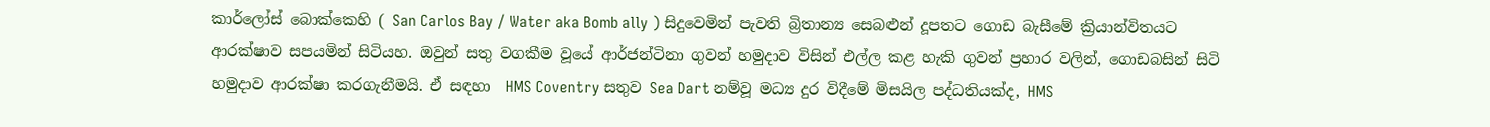කාර්ලෝස් බොක්කෙහි ( San Carlos Bay / Water aka Bomb ally ) සිදුවෙමින් පැවති බ්‍රිතාන්‍ය සෙබළුන් දූපතට ගොඩ බැසීමේ ක්‍රියාන්විතයට ආරක්ෂාව සපයමින් සිටියහ. ඔවුන් සතු වගකීම වූයේ ආර්ජන්ටිනා ගුවන් හමුදාව විසින් එල්ල කළ හැකි ගුවන් ප්‍රහාර වලින්, ගොඩබසින් සිටි හමුදාව ආරක්ෂා කරගැනීමයි. ඒ සඳහා  HMS Coventry සතුව Sea Dart නම්වූ මධ්‍ය දුර විදීමේ මිසයිල පද්ධතියක්ද, HMS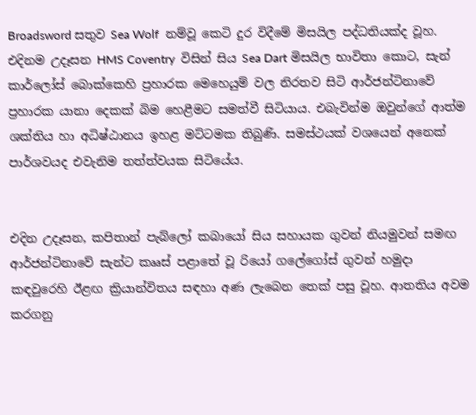Broadsword සතුව Sea Wolf  නම්වූ කෙටි දුර විදීමේ මිසයිල පද්ධතියක්ද වූහ. එදිනම උදෑසන HMS Coventry  විසින් සිය Sea Dart මිසයිල භාවිතා කොට, සැන් කාර්ලෝස් බොක්කෙහි ප්‍රහාරක මෙහෙයුම් වල නිරතව සිටි ආර්ජන්ටිනාවේ ප්‍රහාරක යානා දෙකක් බිම හෙළීමට සමත්වී සිටියාය. එබැවින්ම ඔවුන්ගේ ආත්ම ශක්තිය හා අධිෂ්ඨානය ඉහළ මට්ටමක තිබුණි. සමස්ථයක් වශයෙන් අනෙක් පාර්ශවයද එවැනිම තත්ත්වයක සිටියේය.


එදින උදෑසන, කපිතාන් පැබ්ලෝ කබායෝ සිය සහායක ගුවන් නියමුවන් සමඟ ආර්ජන්ටිනාවේ සැන්ට කෲස් පළාතේ වූ රියෝ ගලේගෝස් ගුවන් හමුදා කඳවුරෙහි ඊළඟ ක්‍රියාන්විතය සඳහා අණ ලැබෙන තෙක් පසු වූහ. ආතතිය අවම කරගනු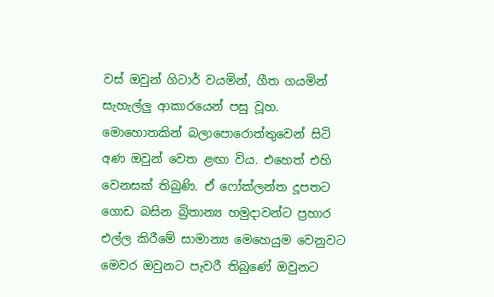වස් ඔවුන් ගිටාර් වයමින්, ගීත ගයමින් සැහැල්ලු ආකාරයෙන් පසු වූහ. මොහොතකින් බලාපොරොත්තුවෙන් සිටි අණ ඔවුන් වෙත ළඟා විය. එහෙත් එහි වෙනසක් තිබුණි. ඒ ෆෝක්ලන්ත දූපතට ගොඩ බසින බ්‍රිතාන්‍ය හමුදාවන්ට ප්‍රහාර එල්ල කිරීමේ සාමාන්‍ය මෙහෙයුම වෙනුවට මෙවර ඔවුනට පැවරී තිබුණේ ඔවුනට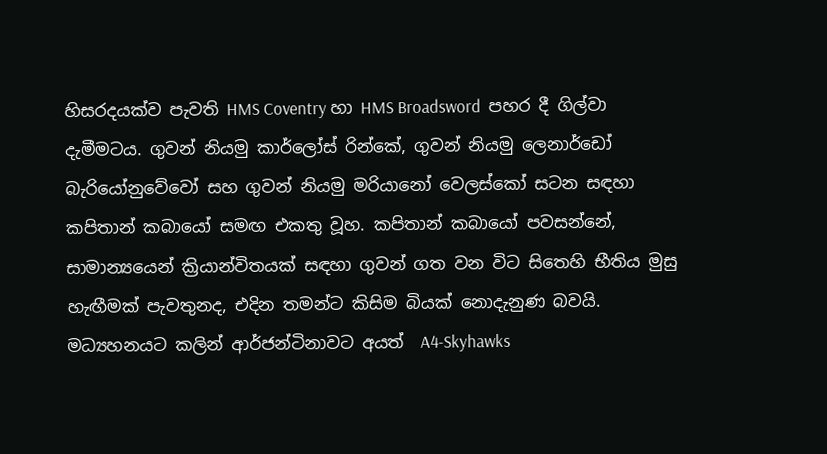හිසරදයක්ව පැවති HMS Coventry හා HMS Broadsword  පහර දී ගිල්වා දැමීමටය. ගුවන් නියමු කාර්ලෝස් රින්කේ, ගුවන් නියමු ලෙනාර්ඩෝ බැරියෝනුවේවෝ සහ ගුවන් නියමු මරියානෝ වෙලස්කෝ සටන සඳහා කපිතාන් කබායෝ සමඟ එකතු වූහ. කපිතාන් කබායෝ පවසන්නේ, සාමාන්‍යයෙන් ක්‍රියාන්විතයක් සඳහා ගුවන් ගත වන විට සිතෙහි භීතිය මුසු හැඟීමක් පැවතුනද, එදින තමන්ට කිසිම බියක් නොදැනුණ බවයි. මධ්‍යහනයට කලින් ආර්ජන්ටිනාවට අයත්  A4-Skyhawks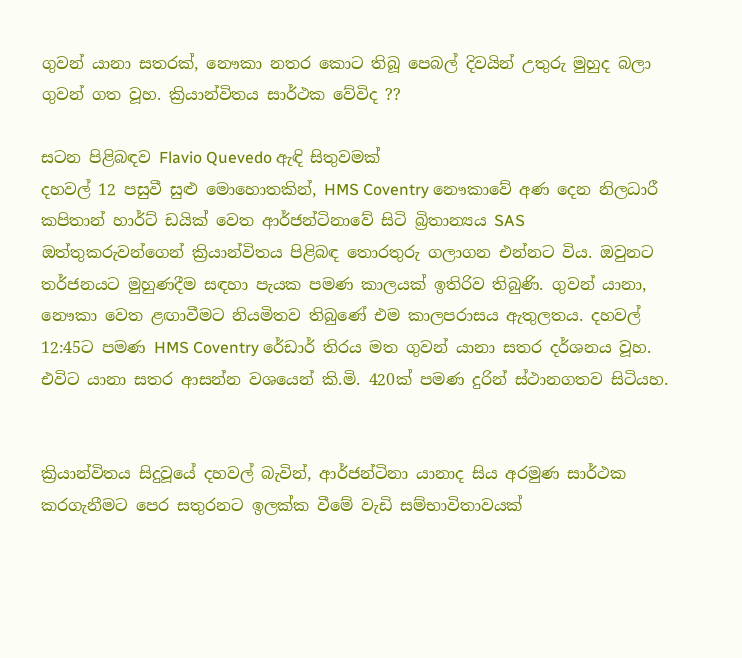ගුවන් යානා සතරක්, නෞකා නතර කොට තිබූ පෙබල් දිවයින් උතුරු මුහුද බලා ගුවන් ගත වූහ. ක්‍රියාන්විතය සාර්ථක වේවිද ??

සටන පිළිබඳව Flavio Quevedo ඇඳි සිතුවමක්
දහවල් 12 පසුවී සුළු මොහොතකින්, HMS Coventry නෞකාවේ අණ දෙන නිලධාරී කපිතාන් හාර්ට් ඩයික් වෙත ආර්ජන්ටිනාවේ සිටි බ්‍රිතාන්‍යය SAS ඔත්තුකරුවන්ගෙන් ක්‍රියාන්විතය පිළිබඳ තොරතුරු ගලාගන එන්නට විය. ඔවුනට තර්ජනයට මුහුණදීම සඳහා පැයක පමණ කාලයක් ඉතිරිව තිබුණි. ගුවන් යානා, නෞකා වෙත ළඟාවීමට නියමිතව තිබුණේ එම කාලපරාසය ඇතුලතය. දහවල් 12:45ට පමණ HMS Coventry රේඩාර් තිරය මත ගුවන් යානා සතර දර්ශනය වූහ. එවිට යානා සතර ආසන්න වශයෙන් කි.මි. 420ක් පමණ දුරින් ස්ථානගතව සිටියහ.


ක්‍රියාන්විතය සිදුවූයේ දහවල් බැවින්, ආර්ජන්ටිනා යානාද සිය අරමුණ සාර්ථක කරගැනීමට පෙර සතුරනට ඉලක්ක වීමේ වැඩි සම්භාවිතාවයක්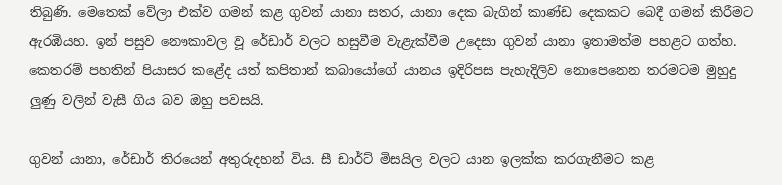තිබුණි. මෙතෙක් වේලා එක්ව ගමන් කළ ගුවන් යානා සතර, යානා දෙක බැගින් කාණ්ඩ දෙකකට බෙදී ගමන් කිරීමට ඇරඹියහ. ඉන් පසුව නෞකාවල වූ රේඩාර් වලට හසුවීම වැළැක්වීම උදෙසා ගුවන් යානා ඉතාමත්ම පහළට ගත්හ. කෙතරම් පහතින් පියාසර කළේද යත් කපිතාන් කබායෝගේ යානය ඉදිරිපස පැහැදිලිව නොපෙනෙන තරමටම මුහුදු ලුණු වලින් වැසී ගිය බව ඔහු පවසයි.

ගුවන් යානා, රේඩාර් තිරයෙන් අතුරුදහන් විය. සී ඩාර්ට් මිසයිල වලට යාන ඉලක්ක කරගැනීමට කළ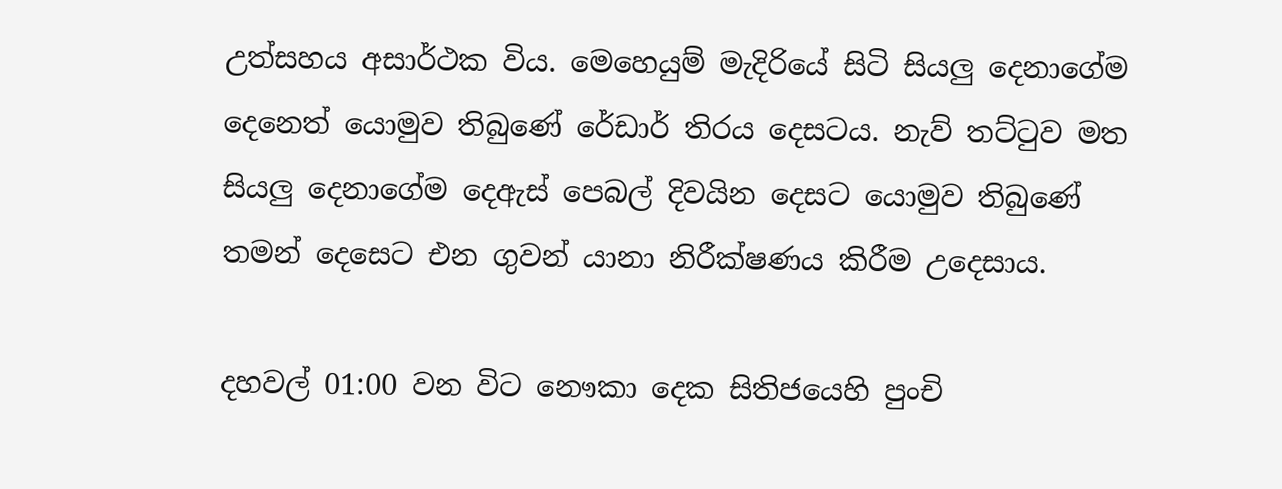උත්සහය අසාර්ථක විය. මෙහෙයුම් මැදිරියේ සිටි සියලු දෙනාගේම දෙනෙත් යොමුව තිබුණේ රේඩාර් තිරය දෙසටය. නැව් තට්ටුව මත සියලු දෙනාගේම දෙඇස් පෙබල් දිවයින දෙසට යොමුව තිබුණේ තමන් දෙසෙට එන ගුවන් යානා නිරීක්ෂණය කිරීම උදෙසාය.

දහවල් 01:00 වන විට නෞකා දෙක සිතිජයෙහි පුංචි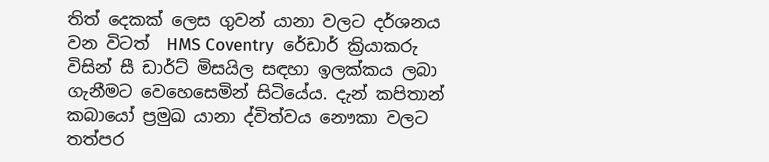තිත් දෙකක් ලෙස ගුවන් යානා වලට දර්ශනය වන විටත්  HMS Coventry  රේඩාර් ක්‍රියාකරු විසින් සී ඩාර්ට් මිසයිල සඳහා ඉලක්කය ලබා ගැනීමට වෙහෙසෙමින් සිටියේය. දැන් කපිතාන් කබායෝ ප්‍රමුඛ යානා ද්විත්වය නෞකා වලට තත්පර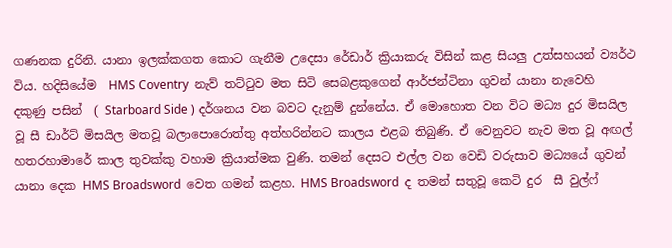ගණනක දුරිනි. යානා ඉලක්කගත කොට ගැනීම උදෙසා රේඩාර් ක්‍රියාකරු විසින් කළ සියලු උත්සහයන් ව්‍යර්ථ විය. හදිසියේම  HMS Coventry  නැව් තට්ටුව මත සිටි සෙබළකුගෙන් ආර්ජන්ටිනා ගුවන් යානා නැවෙහි දකුණු පසින්  ( Starboard Side ) දර්ශනය වන බවට දැනුම් දුන්නේය. ඒ මොහොත වන විට මධ්‍ය දුර මිසයිල වූ සී ඩාර්ට් මිසයිල මතවූ බලාපොරොත්තු අත්හරින්නට කාලය එළබ තිබුණි. ඒ වෙනුවට නැව මත වූ අඟල් හතරහාමාරේ කාල තුවක්කු වහාම ක්‍රියාත්මක වුණි. තමන් දෙසට එල්ල වන වෙඩි වරුසාව මධ්‍යයේ ගුවන් යානා දෙක HMS Broadsword  වෙත ගමන් කළහ. HMS Broadsword  ද තමන් සතුවූ කෙටි දුර  සී වුල්ෆ්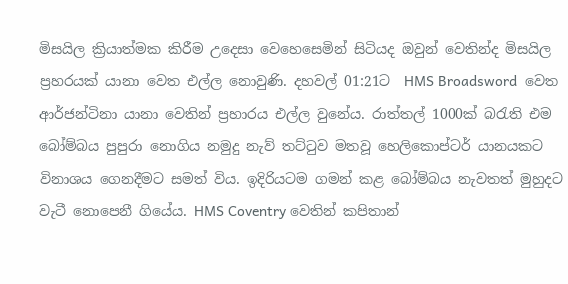මිසයිල ක්‍රියාත්මක කිරීම උදෙසා වෙහෙසෙමින් සිටියද ඔවුන් වෙතින්ද මිසයිල ප්‍රහරයක් යානා වෙත එල්ල නොවුණි. දහවල් 01:21ට  HMS Broadsword  වෙත ආර්ජන්ටිනා යානා වෙතින් ප්‍රහාරය එල්ල වුනේය. රාත්තල් 1000ක් බරැති එම බෝම්බය පුපුරා නොගිය නමුදු නැව් තට්ටුව මතවූ හෙලිකොප්ටර් යානයකට විනාශය ගෙනදීමට සමත් විය. ඉදිරියටම ගමන් කළ බෝම්බය නැවතත් මුහුදට වැටී නොපෙනී ගියේය. HMS Coventry වෙතින් කපිතාන්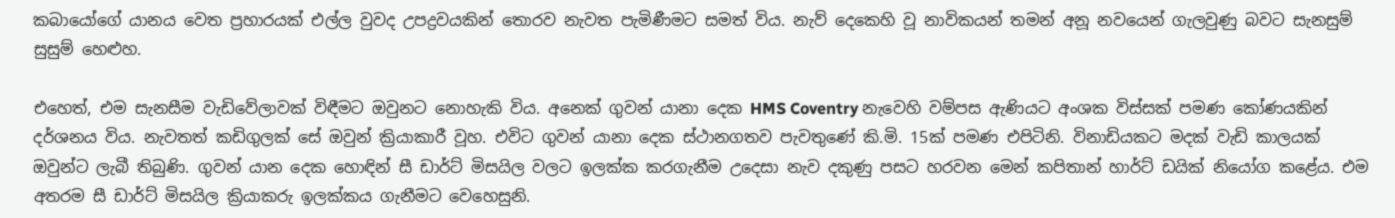කබායෝගේ යානය වෙත ප්‍රහාරයක් එල්ල වුවද උපද්‍රවයකින් තොරව නැවත පැමිණීමට සමත් විය. නැව් දෙකෙහි වූ නාවිකයන් තමන් අනූ නවයෙන් ගැලවුණු බවට සැනසුම් සුසුම් හෙළුහ.

එහෙත්, එම සැනසීම වැඩිවේලාවක් විඳීමට ඔවුනට නොහැකි විය. අනෙක් ගුවන් යානා දෙක HMS Coventry නැවෙහි වම්පස ඇණියට අංශක විස්සක් පමණ කෝණයකින් දර්ශනය විය. නැවතත් කඩිගුලක් සේ ඔවුන් ක්‍රියාකාරී වූහ. එවිට ගුවන් යානා දෙක ස්ථානගතව පැවතුණේ කි.මි. 15ක් පමණ එපිටිනි. විනාඩියකට මදක් වැඩි කාලයක් ඔවුන්ට ලැබී තිබුණි. ගුවන් යාන දෙක හොඳින් සී ඩාර්ට් මිසයිල වලට ඉලක්ක කරගැනීම උදෙසා නැව දකුණු පසට හරවන මෙන් කපිතාන් හාර්ට් ඩයික් නියෝග කළේය. එම අතරම සී ඩාර්ට් මිසයිල ක්‍රියාකරු ඉලක්කය ගැනීමට වෙහෙසුනි.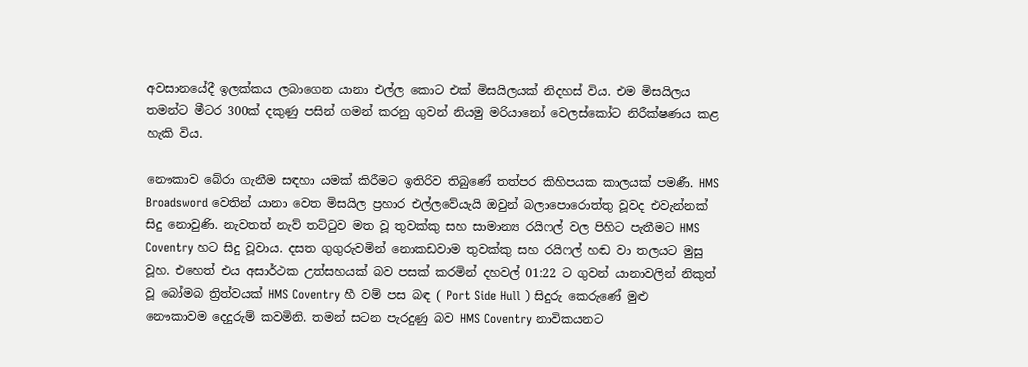අවසානයේදී ඉලක්කය ලබාගෙන යානා එල්ල කොට එක් මිසයිලයක් නිදහස් විය. එම මිසයිලය තමන්ට මීටර 300ක් දකුණු පසින් ගමන් කරනු ගුවන් නියමු මරියානෝ වෙලස්කෝට නිරීක්ෂණය කළ හැකි විය.

නෞකාව බේරා ගැනීම සඳහා යමක් කිරීමට ඉතිරිව තිබුණේ තත්පර කිහිපයක කාලයක් පමණී. HMS Broadsword වෙතින් යානා වෙත මිසයිල ප්‍රහාර එල්ලවේයැයි ඔවුන් බලාපොරොත්තු වූවද එවැන්නක් සිදු නොවුණි. නැවතත් නැව් තට්ටුව මත වූ තුවක්කු සහ සාමාන්‍ය රයිෆල් වල පිහිට පැතීමට HMS Coventry හට සිදු වූවාය. දසත ගුගුරුවමින් නොකඩවාම තුවක්කු සහ රයිෆල් හඬ වා තලයට මුසු වූහ. එහෙත් එය අසාර්ථක උත්සහයක් බව පසක් කරමින් දහවල් 01:22 ට ගුවන් යානාවලින් නිකුත් වූ බෝමබ ත්‍රිත්වයක් HMS Coventry හී වම් පස බඳ ( Port Side Hull ) සිදුරු කෙරුණේ මුළු නෞකාවම දෙදුරුම් කවමිනි. තමන් සටන පැරදුණු බව HMS Coventry නාවිකයනට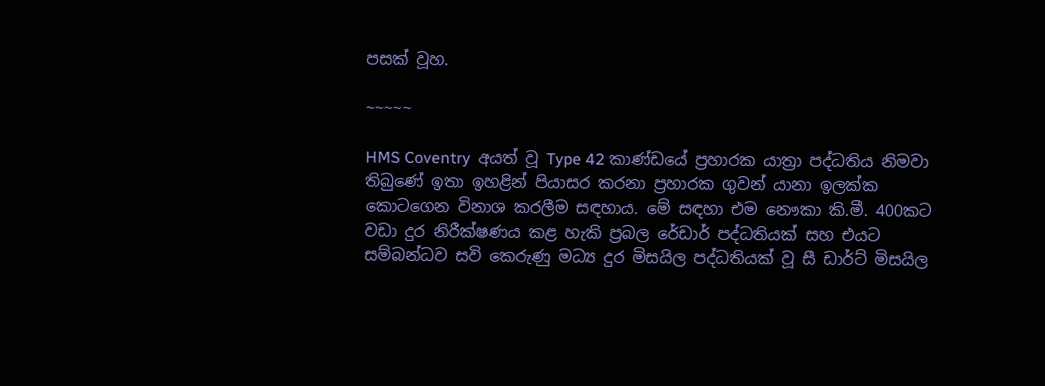පසක් වූහ.

~~~~~

HMS Coventry  අයත් වූ Type 42 කාණ්ඩයේ ප්‍රහාරක යාත්‍රා පද්ධතිය නිමවා තිබුණේ ඉතා ඉහළින් පියාසර කරනා ප්‍රහාරක ගුවන් යානා ඉලක්ක කොටගෙන විනාශ කරලීම සඳහාය. මේ සඳහා එම නෞකා කි.මී. 400කට වඩා දුර නිරීක්ෂණය කළ හැකි ප්‍රබල රේඩාර් පද්ධතියක් සහ එයට සම්බන්ධව සවි කෙරුණු මධ්‍ය දුර මිසයිල පද්ධතියක් වූ සී ඩාර්ට් මිසයිල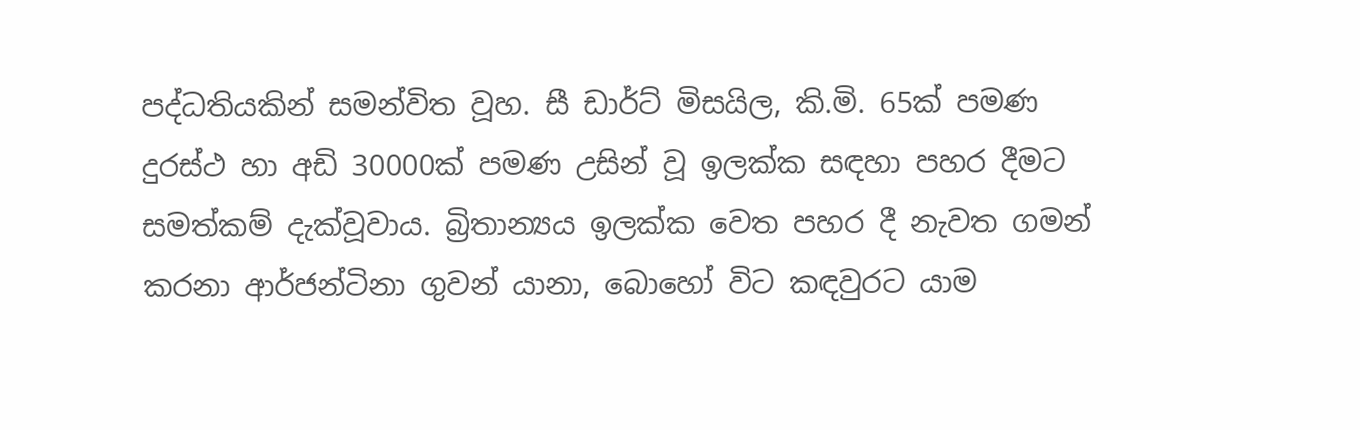පද්ධතියකින් සමන්විත වූහ. සී ඩාර්ට් මිසයිල, කි.මි. 65ක් පමණ දුරස්ථ හා අඩි 30000ක් පමණ උසින් වූ ඉලක්ක සඳහා පහර දීමට සමත්කම් දැක්වූවාය. බ්‍රිතාන්‍යය ඉලක්ක වෙත පහර දී නැවත ගමන් කරනා ආර්ජන්ටිනා ගුවන් යානා, බොහෝ විට කඳවුරට යාම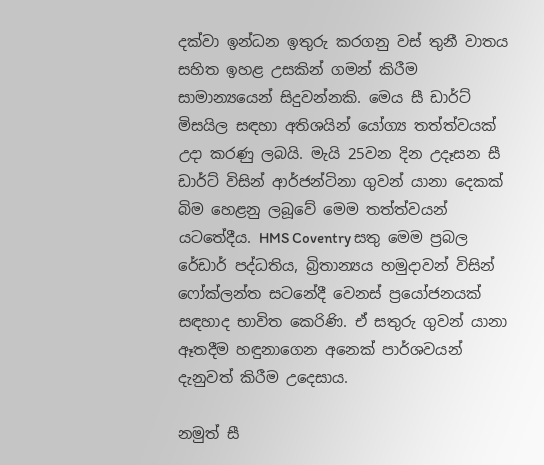දක්වා ඉන්ධන ඉතුරු කරගනු වස් තුනී වාතය සහිත ඉහළ උසකින් ගමන් කිරීම සාමාන්‍යයෙන් සිදුවන්නකි. මෙය සී ඩාර්ට් මිසයිල සඳහා අතිශයින් යෝග්‍ය තත්ත්වයක් උදා කරණු ලබයි. මැයි 25වන දින උදෑසන සී ඩාර්ට් විසින් ආර්ජන්ටිනා ගුවන් යානා දෙකක් බිම හෙළනු ලබූවේ මෙම තත්ත්වයන් යටතේදීය. HMS Coventry සතු මෙම ප්‍රබල රේඩාර් පද්ධතිය, බ්‍රිතාන්‍යය හමුදාවන් විසින් ෆෝක්ලන්ත සටනේදී වෙනස් ප්‍රයෝජනයක් සඳහාද භාවිත කෙරිණි. ඒ සතුරු ගුවන් යානා ඈතදීම හඳුනාගෙන අනෙක් පාර්ශවයන් දැනුවත් කිරීම උදෙසාය.

නමුත් සී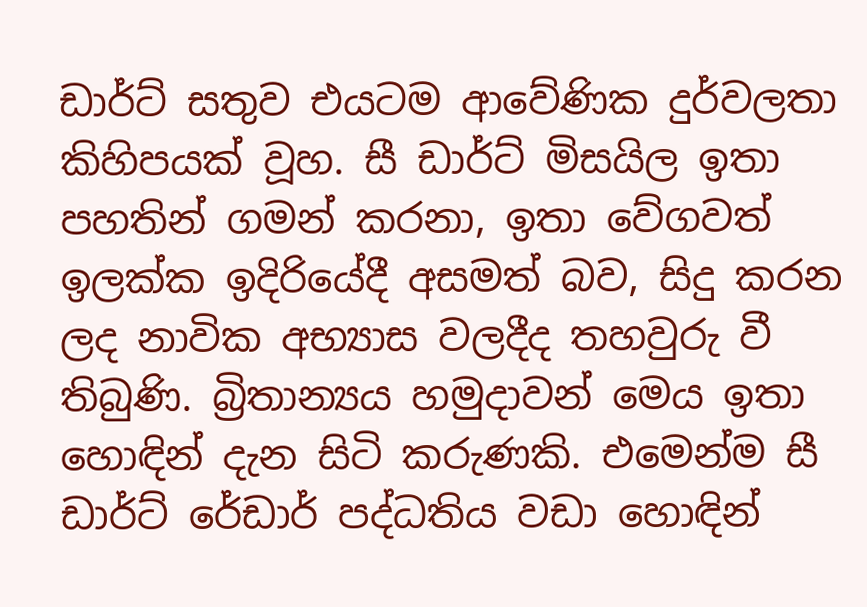ඩාර්ට් සතුව එයටම ආවේණික දුර්වලතා කිහිපයක් වූහ. සී ඩාර්ට් මිසයිල ඉතා පහතින් ගමන් කරනා, ඉතා වේගවත් ඉලක්ක ඉදිරියේදී අසමත් බව, සිදු කරන ලද නාවික අභ්‍යාස වලදීද තහවුරු වී තිබුණි. බ්‍රිතාන්‍යය හමුදාවන් මෙය ඉතා හොඳින් දැන සිටි කරුණකි. එමෙන්ම සී ඩාර්ට් රේඩාර් පද්ධතිය වඩා හොඳින්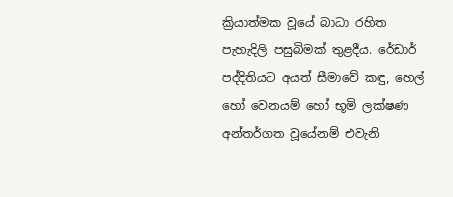ක්‍රියාත්මක වූයේ බාධා රහිත පැහැදිලි පසුබිමක් තුළදීය. රේඩාර් පද්දිතියට අයත් සීමාවේ කඳු, හෙල් හෝ වෙනයම් හෝ භූමි ලක්ෂණ අන්තර්ගත වූයේනම් එවැනි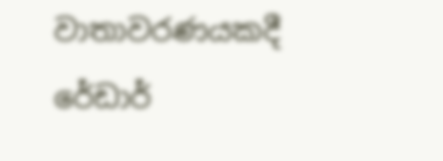වාතාවරණයකදී රේඩාර්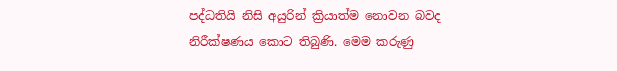පද්ධතියි නිසි අයුරින් ක්‍රියාත්ම නොවන බවද නිරීක්ෂණය කොට තිබුණි. මෙම කරුණු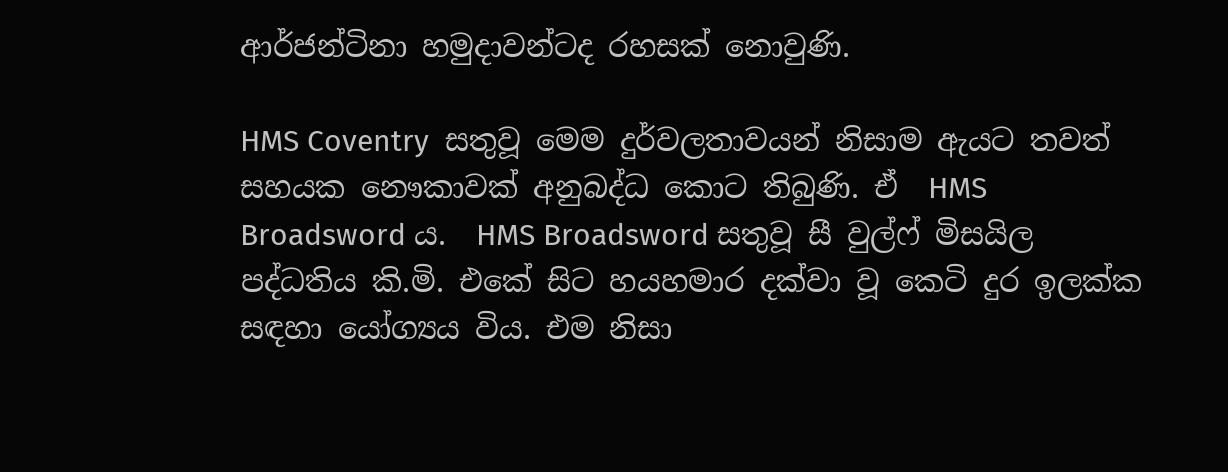ආර්ජන්ටිනා හමුදාවන්ටද රහසක් නොවුණි.

HMS Coventry  සතුවූ මෙම දුර්වලතාවයන් නිසාම ඇයට තවත් සහයක නෞකාවක් අනුබද්ධ කොට තිබුණි. ඒ  HMS Broadsword ය.  HMS Broadsword සතුවූ සී වුල්ෆ් මිසයිල පද්ධතිය කි.මි. එකේ සිට හයහමාර දක්වා වූ කෙටි දුර ඉලක්ක සඳහා යෝග්‍යය විය. එම නිසා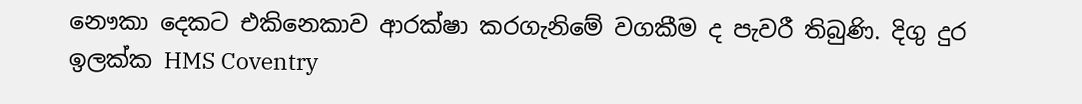නෞකා දෙකට එකිනෙකාව ආරක්ෂා කරගැනිමේ වගකීම ද පැවරී තිබුණි. දිගු දුර ඉලක්ක HMS Coventry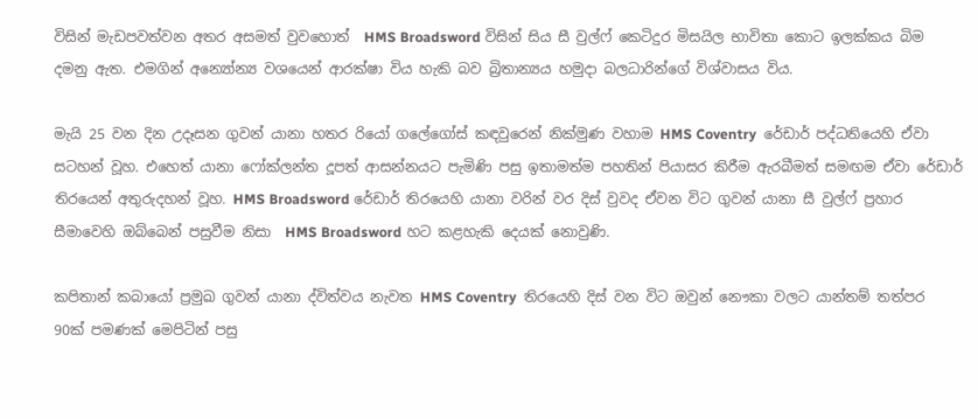විසින් මැඩපවත්වන අතර අසමත් වුවහොත්  HMS Broadsword විසින් සිය සී වුල්ෆ් කෙටිදුර මිසයිල භාවිතා කොට ඉලක්කය බිම දමනු ඇත. එමගින් අන්‍යෝන්‍ය වශයෙන් ආරක්ෂා විය හැකි බව බ්‍රිතාන්‍යය හමුදා බලධාරින්ගේ විශ්වාසය විය.

මැයි 25 වන දින උදෑසන ගුවන් යානා හතර රියෝ ගලේගෝස් කඳවුරෙන් නික්මුණ වහාම HMS Coventry  රේඩාර් පද්ධතියෙහි ඒවා සටහන් වූහ. එහෙත් යානා ෆෝක්ලන්ත දූපත් ආසන්නයට පැමිණි පසු ඉතාමත්ම පහතින් පියාසර කිරීම ඇරබීමත් සමඟම ඒවා රේඩාර් තිරයෙන් අතුරුදහන් වූහ. HMS Broadsword රේඩාර් තිරයෙහි යානා වරින් වර දිස් වුවද ඒවන විට ගුවන් යානා සී වුල්ෆ් ප්‍රහාර සීමාවෙහි ඔබ්බෙන් පසුවීම නිසා  HMS Broadsword හට කළහැකි දෙයක් නොවුණි.

කපිතාන් කබායෝ ප්‍රමුඛ ගුවන් යානා ද්විත්වය නැවත HMS Coventry  තිරයෙහි දිස් වන විට ඔවුන් නෞකා වලට යාන්තම් තත්පර 90ක් පමණක් මෙපිටින් පසු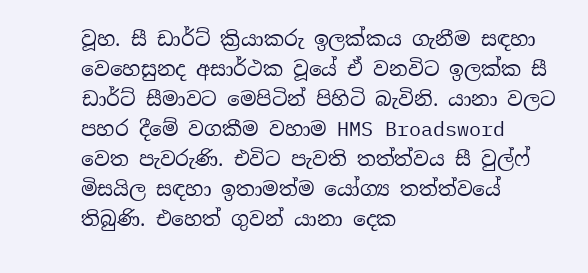වූහ. සී ඩාර්ට් ක්‍රියාකරු ඉලක්කය ගැනීම සඳහා වෙහෙසුනද අසාර්ථක වූයේ ඒ වනවිට ඉලක්ක සී ඩාර්ට් සීමාවට මෙපිටින් පිහිටි බැවිනි. යානා වලට පහර දීමේ වගකීම වහාම HMS Broadsword  වෙත පැවරුණි. එවිට පැවති තත්ත්වය සී වුල්ෆ් මිසයිල සඳහා ඉතාමත්ම යෝග්‍ය තත්ත්වයේ තිබුණි. එහෙත් ගුවන් යානා දෙක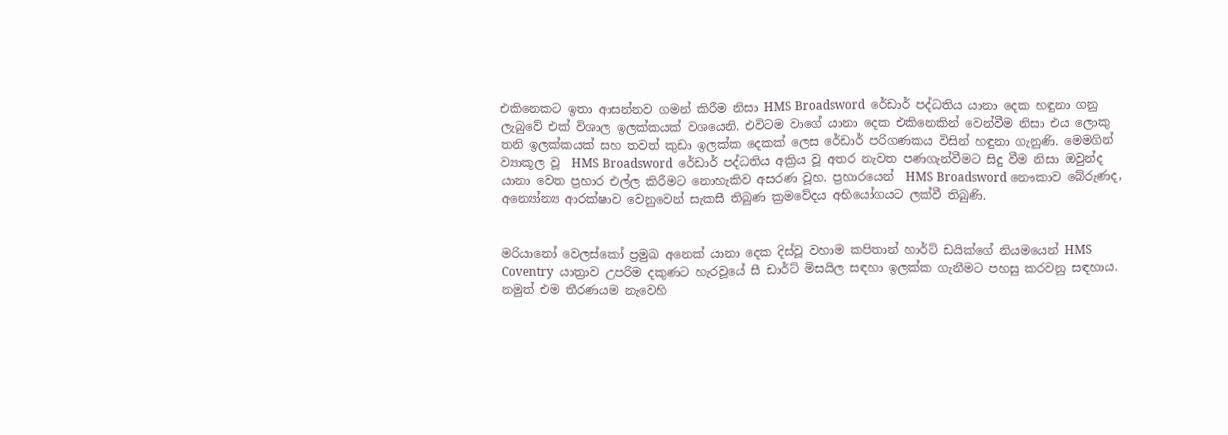එකිනෙකට ඉතා ආසන්නව ගමන් කිරීම නිසා HMS Broadsword  රේඩාර් පද්ධතිය යානා දෙක හඳුනා ගනු ලැබුවේ එක් විශාල ඉලක්කයක් වශයෙනි. එවිටම වාගේ යානා දෙක එකිනෙකින් වෙන්වීම නිසා එය ලොකු තනි ඉලක්කයක් සහ තවත් කුඩා ඉලක්ක දෙකක් ලෙස රේඩාර් පරිගණකය විසින් හඳුනා ගැනුණි. මෙමගින් ව්‍යාකූල වූ  HMS Broadsword  රේඩාර් පද්ධතිය අක්‍රිය වූ අතර නැවත පණගැන්වීමට සිදු වීම නිසා ඔවුන්ද යානා වෙත ප්‍රහාර එල්ල කිරීමට නොහැකිව අසරණ වූහ. ප්‍රහාරයෙන්  HMS Broadsword නෞකාව බේරුණද, අන්‍යෝන්‍ය ආරක්ෂාව වෙනුවෙන් සැකසී තිබුණ ක්‍රමවේදය අභියෝගයට ලක්වී තිබුණි.


මරියානෝ වෙලස්කෝ ප්‍රමුඛ අනෙක් යානා දෙක දිස්වූ වහාම කපිතාන් හාර්ට් ඩයික්ගේ නියමයෙන් HMS Coventry  යාත්‍රාව උපරිම දකුණට හැරවූයේ සී ඩාර්ට් මිසයිල සඳහා ඉලක්ක ගැනීමට පහසු කරවනු සඳහාය. නමුත් එම තීරණයම නැවෙහි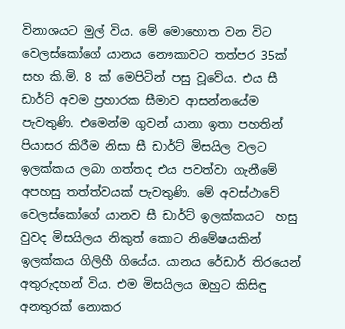විනාශයට මුල් විය. මේ මොහොත වන විට වෙලස්කෝගේ යානය නෞකාවට තත්පර 35ක් සහ කි.මි. 8 ක් මෙපිටින් පසු වූවේය. එය සී ඩාර්ට් අවම ප්‍රහාරක සීමාව ආසන්නයේම පැවතුණි. එමෙන්ම ගුවන් යානා ඉතා පහතින් පියාසර කිරීම නිසා සී ඩාර්ට් මිසයිල වලට ඉලක්කය ලබා ගත්තද එය පවත්වා ගැනීමේ අපහසු තත්ත්වයක් පැවතුණි. මේ අවස්ථාවේ වෙලස්කෝගේ යානව සී ඩාර්ට් ඉලක්කයට  හසු වුවද මිසයිලය නිකුත් කොට නිමේෂයකින් ඉලක්කය ගිලිහී ගියේය. යානය රේඩාර් තිරයෙන් අතුරුදහන් විය. එම මිසයිලය ඔහුට කිසිඳු අනතුරක් නොකර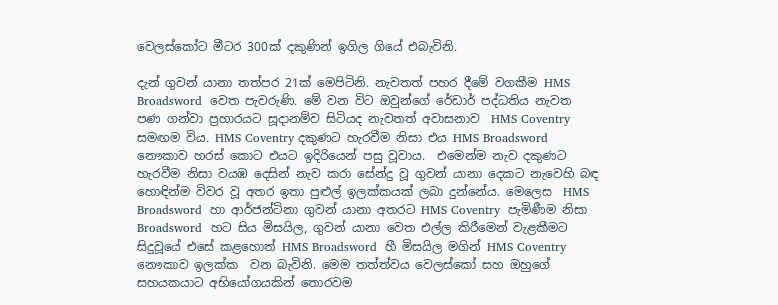වෙලස්කෝට මීටර 300ක් දකුණින් ඉගිල ගියේ එබැවිනි.

දැන් ගුවන් යානා තත්පර 21ක් මෙපිටිනි. නැවතත් පහර දීමේ වගකීම HMS Broadsword  වෙත පැවරුණි. මේ වන විට ඔවුන්ගේ රේඩාර් පද්ධතිය නැවත පණ ගන්වා ප්‍රහාරයට සූදානම්ව සිටියද නැවතත් අවාසනාව  HMS Coventry  සමඟම විය. HMS Coventry දකුණට හැරවීම නිසා එය HMS Broadsword  නෞකාව හරස් කොට එයට ඉදිරියෙන් පසු වූවාය.  එමෙන්ම නැව දකුණට හැරවීම නිසා වයඹ දෙසින් නැව කරා සේන්දු වූ ගුවන් යානා දෙකට නැවෙහි බඳ හොඳින්ම විවර වූ අතර ඉතා පුළුල් ඉලක්කයක් ලබා දුන්නේය. මෙලෙස  HMS Broadsword  හා ආර්ජන්ටිනා ගුවන් යානා අතරට HMS Coventry  පැමිණීම නිසා Broadsword  හට සිය මිසයිල, ගුවන් යානා වෙත එල්ල කිරීමෙන් වැළකීමට සිදුවූයේ එසේ කළහොත් HMS Broadsword  හී මිසයිල මගින් HMS Coventry නෞකාව ඉලක්ක  වන බැවිනි. මෙම තත්ත්වය වෙලස්කෝ සහ ඔහුගේ සහයකයාට අභියෝගයකින් තොරවම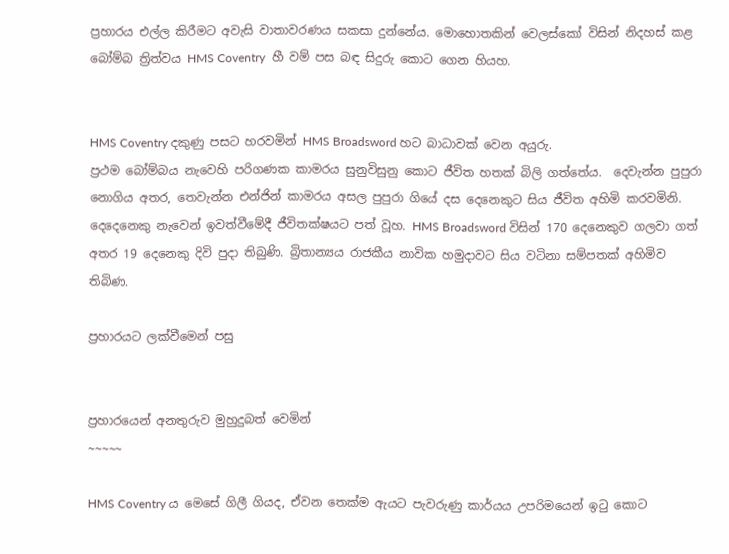ප්‍රහාරය එල්ල කිරීමට අවැසි වාතාවරණය සකසා දුන්නේය. මොහොතකින් වෙලස්කෝ විසින් නිදහස් කළ බෝම්බ ත්‍රිත්වය HMS Coventry  හී වම් පස බඳ සිදුරු කොට ගෙන හියහ.


HMS Coventry දකුණු පසට හරවමින් HMS Broadsword හට බාධාවක් වෙන අයුරු.
ප්‍රථම බෝම්බය නැවෙහි පරිගණක කාමරය සුනුවිසුනු කොට ජීවිත හතක් බිලි ගත්තේය.  දෙවැන්න පුපුරා නොගිය අතර, තෙවැන්න එන්ජින් කාමරය අසල පුපුරා ගියේ දස දෙනෙකුට සිය ජීවිත අහිමි කරවමිනි. දෙදෙනෙකු නැවෙන් ඉවත්වීමේදී ජීවිතක්ෂයට පත් වූහ. HMS Broadsword විසින් 170 දෙනෙකුව ගලවා ගත් අතර 19 දෙනෙකු දිවි පුදා තිබුණි. බ්‍රිතාන්‍යය රාජකීය නාවික හමුදාවට සිය වටිනා සම්පතක් අහිමිව තිබිණ.

ප්‍රහාරයට ලක්වීමෙන් පසු


ප්‍රහාරයෙන් අනතුරුව මුහුදුබත් වෙමින්
~~~~~

HMS Coventry ය මෙසේ ගිලී ගියද, ඒවන තෙක්ම ඇයට පැවරුණු කාර්යය උපරිමයෙන් ඉටු කොට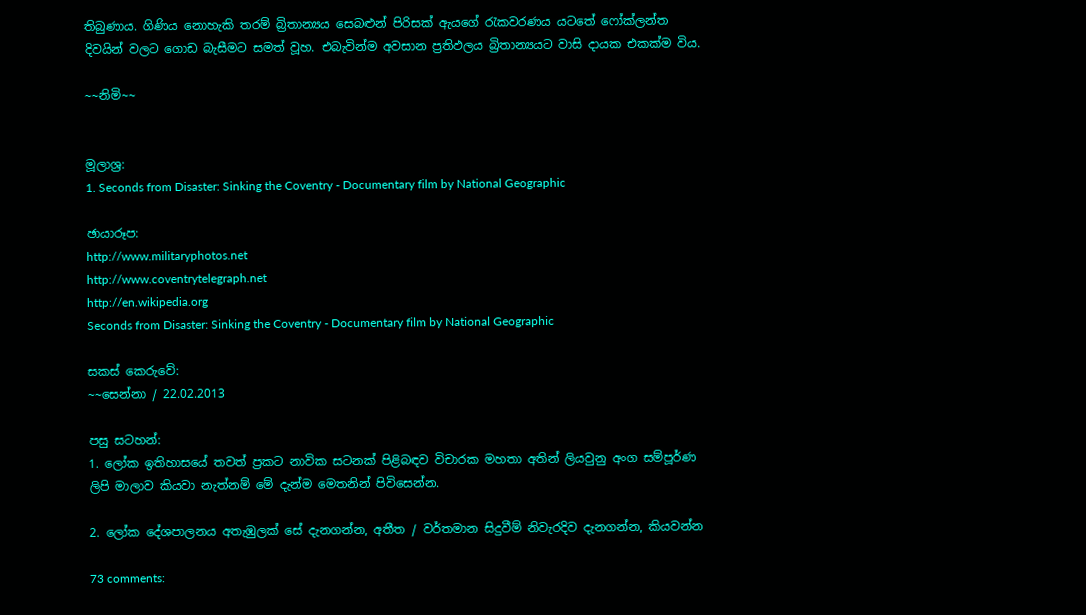තිබුණාය. ගිණිය නොහැකි තරම් බ්‍රිතාන්‍යය සෙබළුන් පිරිසක් ඇයගේ රැකවරණය යටතේ ෆෝක්ලන්ත දිවයින් වලට ගොඩ බැසීමට සමත් වූහ. එබැවින්ම අවසාන ප්‍රතිඵලය බ්‍රිතාන්‍යයට වාසි දායක එකක්ම විය.

~~නිමි~~


මූලාශ්‍ර:
1. Seconds from Disaster: Sinking the Coventry - Documentary film by National Geographic

ඡායාරූප:
http://www.militaryphotos.net
http://www.coventrytelegraph.net
http://en.wikipedia.org
Seconds from Disaster: Sinking the Coventry - Documentary film by National Geographic

සකස් කෙරුවේ:
~~සෙන්නා / 22.02.2013

පසු සටහන්:
1. ලෝක ඉතිහාසයේ තවත් ප්‍රකට නාවික සටනක් පිළිබඳව විචාරක මහතා අතින් ලියවුනු අංග සම්පූර්ණ ලිපි මාලාව කියවා නැත්නම් මේ දැන්ම මෙතනින් පිවිසෙන්න.

2. ලෝක දේශපාලනය අතැඹුලක් සේ දැනගන්න, අතීත / වර්තමාන සිදුවීම් නිවැරදිව දැනගන්න, කියවන්න

73 comments: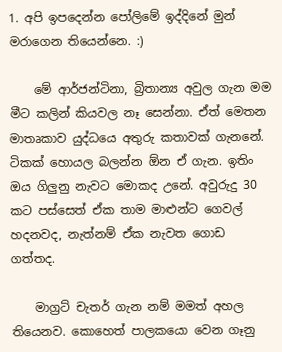1. අපි ඉපදෙන්න පෝලිමේ ඉද්දිනේ මුන් මරාගෙන තියෙන්නෙ. :)

    මේ ආර්ජන්ටිනා, බ්‍රිතාන්‍ය අවුල ගැන මම මීට කලින් කියවල නෑ සෙන්නා. ඒත් මෙතන මාතෘකාව යුද්ධයෙ අතුරු කතාවක් ගැනනේ. ටිකක් හොයල බලන්න ඕන ඒ ගැන. ඉතිං ඔය ගිලුනු නැවට මොකද උනේ. අවුරුදු 30 කට පස්සෙත් ඒක තාම මාළුන්ට ගෙවල් හදනවද, නැත්නම් ඒක නැවත ගොඩ ගත්තද.

    මාග්‍රට් චැතර් ගැන නම් මමත් අහල තියෙනව. කොහෙත් පාලකයො වෙන ගෑනු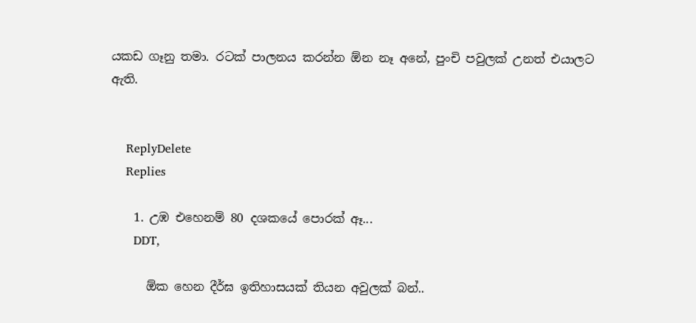යකඩ ගෑනු තමා. රටක් පාලනය කරන්න ඕන නෑ අනේ, පුංචි පවුලක් උනත් එයාලට ඇති.


    ReplyDelete
    Replies

    1. උඹ එහෙනම් 80 දශකයේ පොරක් ඈ...
      DDT,

      ඕක හෙන දීර්ඝ ඉතිහාසයක් තියන අවුලක් බන්..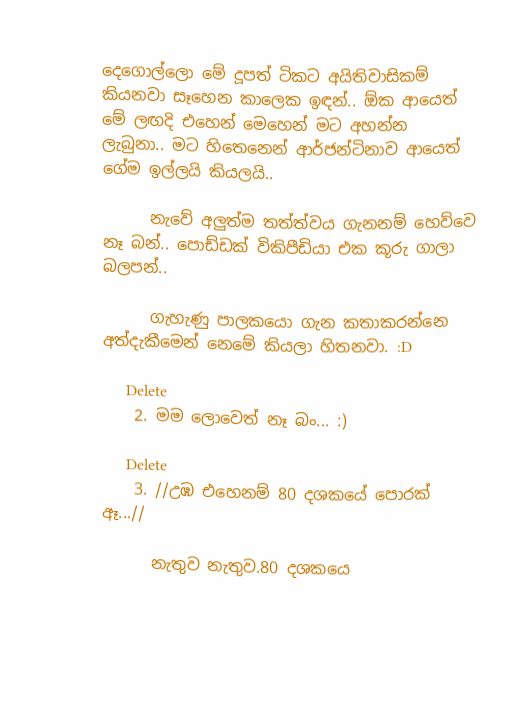දෙගොල්ලො මේ දූපත් ටිකට අයිතිවාසිකම් කියනවා සෑහෙන කාලෙක ඉඳන්.. ඕක ආයෙත් මේ ලඟදි එහෙන් මෙහෙන් මට අහන්න ලැබුනා.. මට හිතෙනෙන් ආර්ජන්ටිනාව ආයෙත් ගේම ඉල්ලයි කියලයි..

      නැවේ අලුත්ම තත්ත්වය ගැනනම් හෙව්වෙ නෑ බන්.. පොඩ්ඩක් විකිපීඩියා එක කූරු ගාලා බලපන්..

      ගැහැණු පාලකයො ගැන කතාකරන්නෙ අත්දැකීමෙන් නෙමේ කියලා හිතනවා. :D

      Delete
    2. මම ලොවෙත් නෑ බං... :)

      Delete
    3. //උඹ එහෙනම් 80 දශකයේ පොරක් ඈ...//

      නැතුව නැතුව.80 දශකයෙ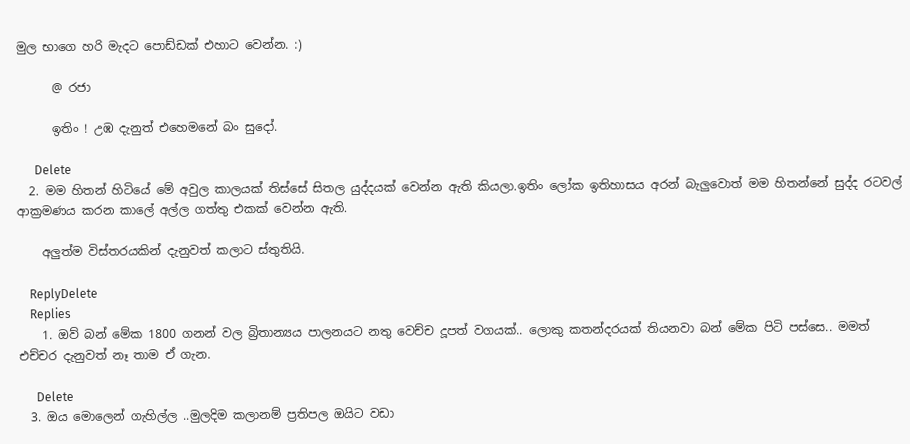මුල භාගෙ හරි මැදට පොඩ්ඩක් එහාට වෙන්න. :)

      @ රජා

      ඉතිං ! උඹ දැනුත් එහෙමනේ බං සුදෝ.

      Delete
  2. මම හිතන් හිටියේ මේ අවුල කාලයක් තිස්සේ සිතල යුද්දයක් වෙන්න ඇති කියලා.ඉතිං ලෝක ඉතිහාසය අරන් බැලුවොත් මම හිතන්නේ සුද්ද රටවල් ආක්‍රමණය කරන කාලේ අල්ල ගත්තු එකක් වෙන්න ඇති.

    අලුත්ම විස්තරයකින් දැනුවත් කලාට ස්තුතියි.

    ReplyDelete
    Replies
    1. ඔව් බන් මේක 1800 ගනන් වල බ්‍රිතාන්‍යය පාලනයට නතු වෙච්ච දූපත් වගයක්.. ලොකු කතන්දරයක් තියනවා බන් මේක පිටි පස්සෙ.. මමත් එච්චර දැනුවත් නෑ තාම ඒ ගැන.

      Delete
  3. ඔය මොලෙන් ගැහිල්ල ..මුලදිම කලානම් ප්‍රතිපල ඔයිට වඩා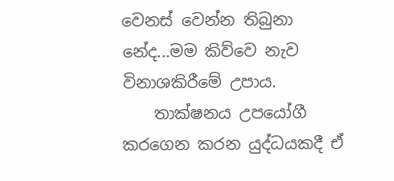වෙනස් වෙන්න තිබුනා නේද...මම කිව්වෙ නැව විනාශකිරීමේ උපාය.
    තාක්ෂනය උපයෝගී කරගෙන කරන යුද්ධයකදී ඒ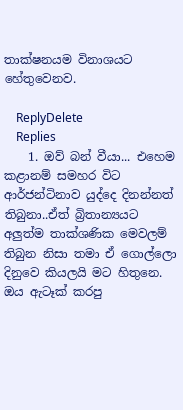තාක්ෂනයම විනාශයට හේතුවෙනව.

    ReplyDelete
    Replies
    1. ඔව් බන් වීයා... එහෙම කළානම් සමහර විට ආර්ජන්ටිනාව යුද්දෙ දිනන්නත් තිබුනා..ඒත් බ්‍රිතාන්‍යයට අලුත්ම තාක්ශණික මෙවලම් තිබුන නිසා තමා ඒ ගොල්ලො දිනුවෙ කියලයි මට හිතුනෙ. ඔය ඇටෑක් කරපු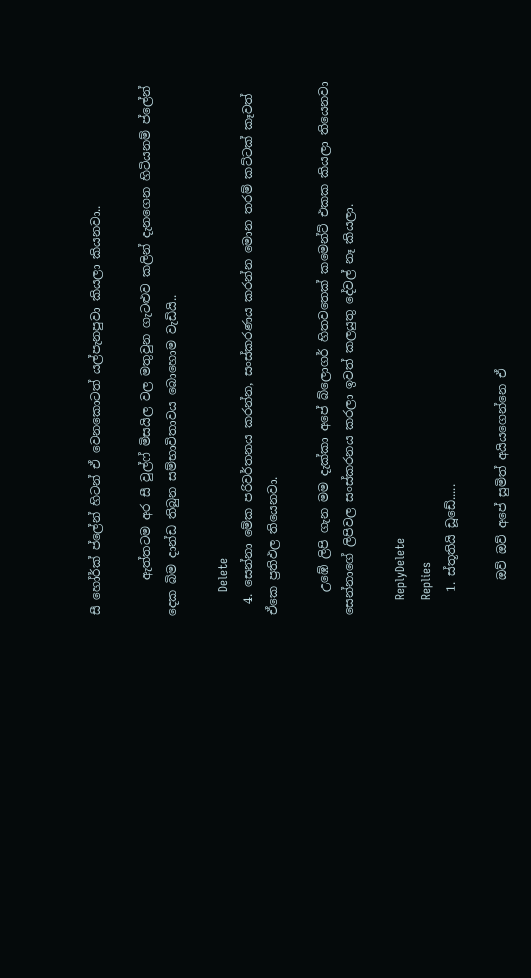සී හෝර්ක් ප්ලේන් හිටන් ඒ වෙනකොටත් යල්පැනපුවා කියලා කියනවා..

      ඇත්තටම අර සී වුල්ෆ් මිසයිල වල මතුවුන ගැටළුව කලින් දැනගෙන හිටියනම් ප්ලේන් දෙක බිම දාන්ඩ තිබුන සම්භාවිතාවය බොහොම වැඩියි..

      Delete
  4. සෙන්නා මේක පරිවර්තනය කරන්න, සංස්කරණය කරන්න මොන තරම් කට්ටක් කෑවත් ඒකෙ ප්‍රතිඵල තියෙනවා.

    උඹේ ලිපි ගැන මම දැක්කා අපේ බ්ලොගර් හිතවතෙක් කමෙන්ට් එකක කියලා තියෙනවා සෙන්නාගේ ලිපිවල සංස්කරනය කරලා ඉවත් කලයුතු දේවල් නෑ කියලා.

    ReplyDelete
    Replies
    1. ස්තූතියි ඩූඩේ.....

      ඔව් ඔව් අපේ සුමිත් අයියගෙන්නෙ ඒ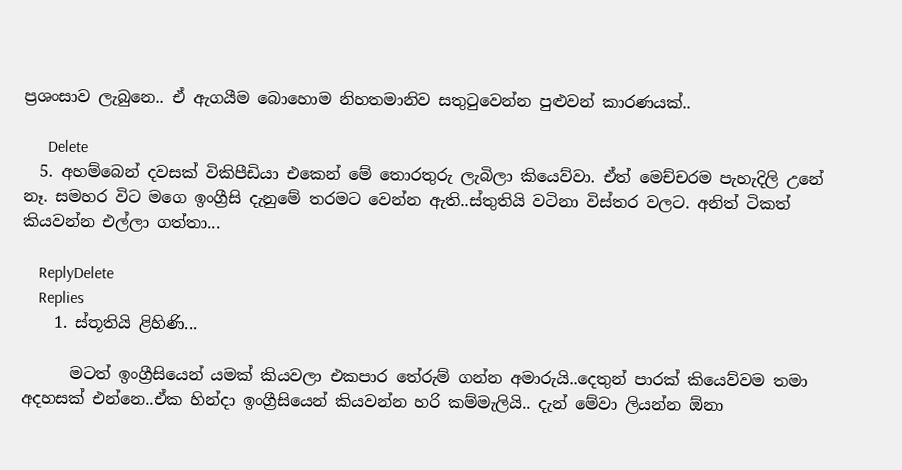ප්‍රශංසාව ලැබුනෙ.. ඒ ඇගයීම බොහොම නිහතමානිව සතුටුවෙන්න පුළුවන් කාරණයක්..

      Delete
  5. අහම්බෙන් දවසක් විකිපීඩියා එකෙන් මේ තොරතුරු ලැබිලා කියෙව්වා. ඒත් මෙච්චරම පැහැදිලි උනේ නෑ. සමහර විට මගෙ ඉංග්‍රීසි දැනුමේ තරමට වෙන්න ඇති..ස්තුතියි වටිනා විස්තර වලට. අනිත් ටිකත් කියවන්න එල්ලා ගත්තා...

    ReplyDelete
    Replies
    1. ස්තූතියි ළිහිණි...

      මටත් ඉංග්‍රීසියෙන් යමක් කියවලා එකපාර තේරුම් ගන්න අමාරුයි..දෙතුන් පාරක් කියෙව්වම තමා අදහසක් එන්නෙ..ඒක හින්දා ඉංග්‍රීසියෙන් කියවන්න හරි කම්මැලියි.. දැන් මේවා ලියන්න ඕනා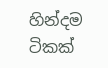හින්දම ටිකක්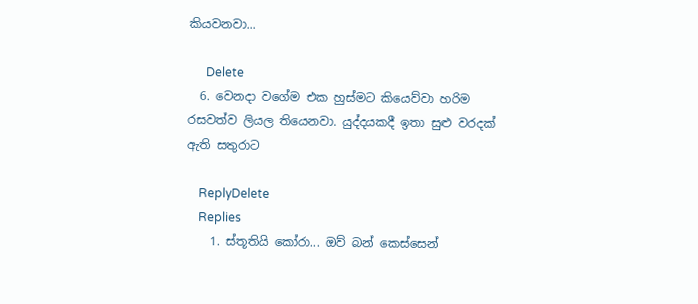කියවනවා...

      Delete
  6. වෙනදා වගේම එක හුස්මට කියෙව්වා හරිම රසවත්ව ලියල තියෙනවා. යුද්දයකදී ඉතා සුළු වරදක් ඇති සතුරාට

    ReplyDelete
    Replies
    1. ස්තූතියි කෝරා... ඔව් බන් කෙස්සෙන්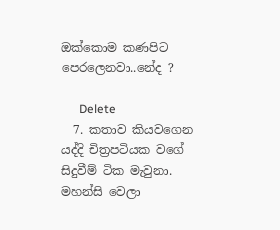ඔක්කොම කණපිට පෙරලෙනවා..නේද ?

      Delete
  7. කතාව කියවගෙන යද්දි චිත්‍රපටියක වගේ සිදුවීම් ටික මැවුනා. මහන්සි වෙලා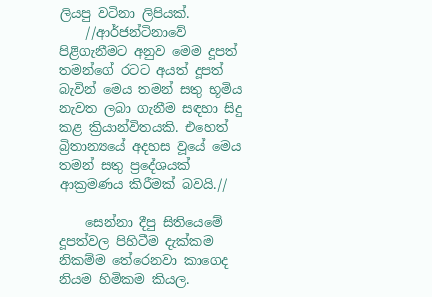ලියපු වටිනා ලිපියක්.
    //ආර්ජන්ටිනාවේ පිළිගැනීමට අනුව මෙම දූපත් තමන්ගේ රටට අයත් දූපත් බැවින් මෙය තමන් සතු භූමිය නැවත ලබා ගැනීම සඳහා සිදු කළ ක්‍රියාන්විතයකි. එහෙත් බ්‍රිතාන්‍යයේ අදහස වූයේ මෙය තමන් සතු ප්‍රදේශයක් ආක්‍රමණය කිරීමක් බවයි.//

    සෙන්නා දීපු සිතියෙමේ දූපත්වල පිහිටීම දැක්කම නිකම්ම තේරෙනවා කාගෙද නියම හිමිකම කියල.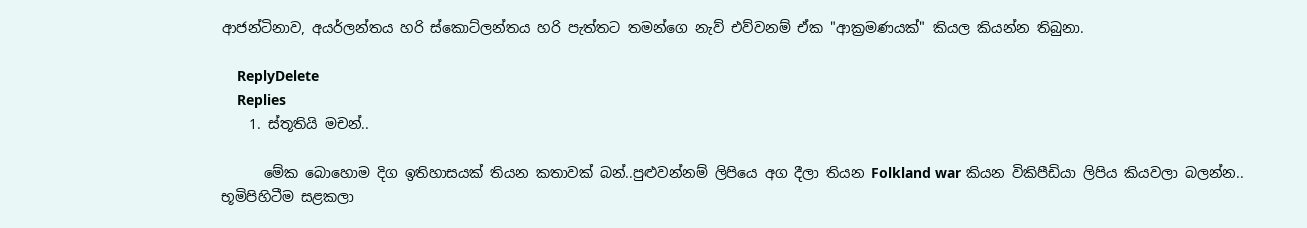ආජන්ටිනාව, අයර්ලන්තය හරි ස්කොට්ලන්තය හරි පැත්තට තමන්ගෙ නැව් එව්වනම් ඒක "ආක්‍රමණයක්" කියල කියන්න තිබුනා.

    ReplyDelete
    Replies
    1. ස්තූතියි මචන්..

      මේක බොහොම දිග ඉතිහාසයක් තියන කතාවක් බන්..පුළුවන්නම් ලිපියෙ අග දීලා තියන Folkland war කියන විකිපීඩියා ලිපිය කියවලා බලන්න.. භූමිපිහිටීම සළකලා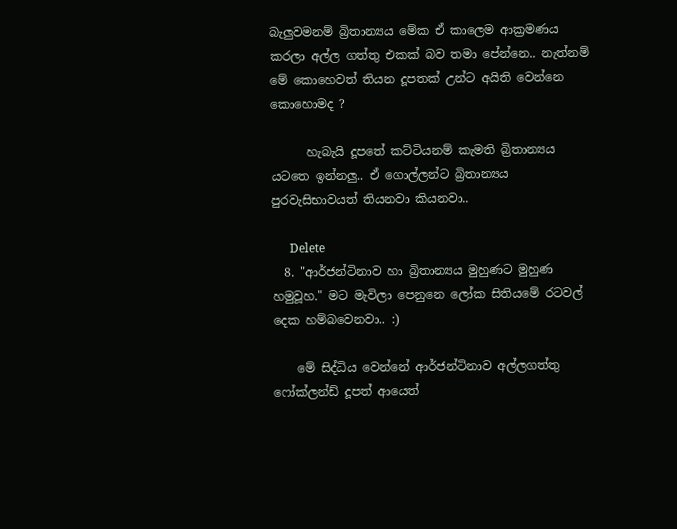බැලුවමනම් බ්‍රිතාන්‍යය මේක ඒ කාලෙම ආක්‍රමණය කරලා අල්ල ගත්තු එකක් බව තමා පේන්නෙ.. නැත්නම් මේ කොහෙවත් තියන දූපතක් උන්ට අයිති වෙන්නෙ කොහොමද ?

      හැබැයි දූපතේ කට්ටියනම් කැමති බ්‍රිතාන්‍යය යටතෙ ඉන්නලු.. ඒ ගොල්ලන්ට බ්‍රිතාන්‍යය පුරවැසිභාවයත් තියනවා කියනවා..

      Delete
  8. "ආර්ජන්ටිනාව හා බ්‍රිතාන්‍යය මුහුණට මුහුණ හමුවූහ." මට මැවිලා පෙනුනෙ ලෝක සිතියමේ රටවල් දෙක හම්බවෙනවා.. :)

    මේ සිද්ධිය වෙන්නේ ආර්ජන්ටිනාව අල්ලගත්තු ෆෝක්ලන්ඩ් දූපත් ආයෙත්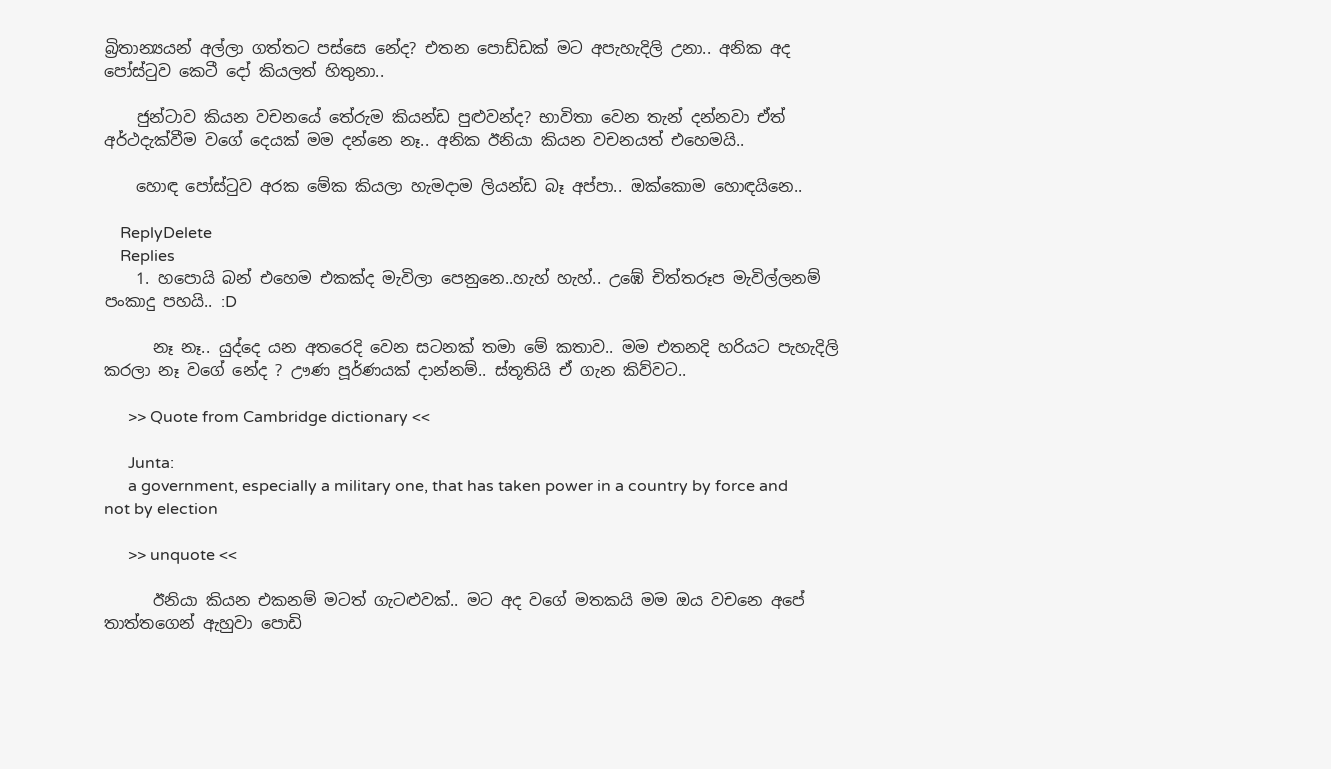බ්‍රිතාන්‍යයන් අල්ලා ගත්තට පස්සෙ නේද? එතන පොඩ්ඩක් මට අපැහැදිලි උනා.. අනික අද පෝස්ටුව කෙටී දෝ කියලත් හිතුනා..

    ජුන්ටාව කියන වචනයේ තේරුම කියන්ඩ පුළුවන්ද? භාවිතා වෙන තැන් දන්නවා ඒත් අර්ථදැක්වීම වගේ දෙයක් මම දන්නෙ නෑ.. අනික ඊනියා කියන වචනයත් එහෙමයි..

    හොඳ පෝස්ටුව අරක මේක කියලා හැමදාම ලියන්ඩ බෑ අප්පා.. ඔක්කොම හොඳයිනෙ..

    ReplyDelete
    Replies
    1. හපොයි බන් එහෙම එකක්ද මැවිලා පෙනුනෙ..හැහ් හැහ්.. උඹේ චිත්තරූප මැවිල්ලනම් පංකාදු පහයි.. :D

      නෑ නෑ.. යුද්දෙ යන අතරෙදි වෙන සටනක් තමා මේ කතාව.. මම එතනදි හරියට පැහැදිලි කරලා නෑ වගේ නේද ? ඌණ පූර්ණයක් දාන්නම්.. ස්තූතියි ඒ ගැන කිව්වට..

      >> Quote from Cambridge dictionary <<

      Junta:
      a government, especially a military one, that has taken power in a country by force and not by election

      >> unquote <<

      ඊනියා කියන එකනම් මටත් ගැටළුවක්.. මට අද වගේ මතකයි මම ඔය වචනෙ අපේ තාත්තගෙන් ඇහුවා පොඩි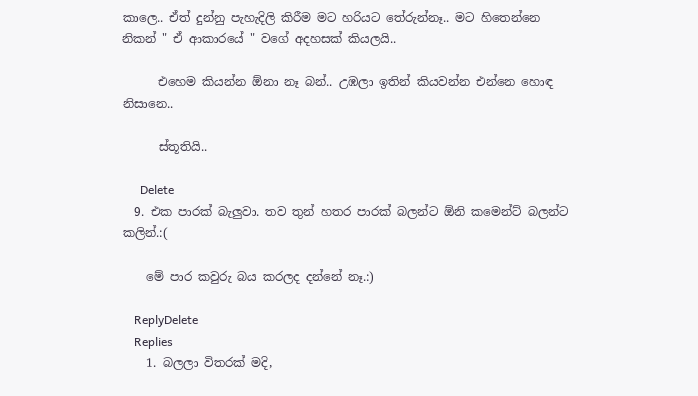කාලෙ.. ඒත් දුන්නු පැහැදිලි කිරීම මට හරියට තේරුන්නෑ.. මට හිතෙන්නෙ නිකන් " ඒ ආකාරයේ " වගේ අදහසක් කියලයි..

      එහෙම කියන්න ඕනා නෑ බන්.. උඹලා ඉතින් කියවන්න එන්නෙ හොඳ නිසානෙ..

      ස්තූතියි..

      Delete
  9. එක පාරක් බැලුවා. තව තුන් හතර පාරක් බලන්ට ඕනි කමෙන්ට් බලන්ට කලින්.:(

    මේ පාර කවුරු බය කරලද දන්නේ නෑ.:)

    ReplyDelete
    Replies
    1. බලලා විතරක් මදි,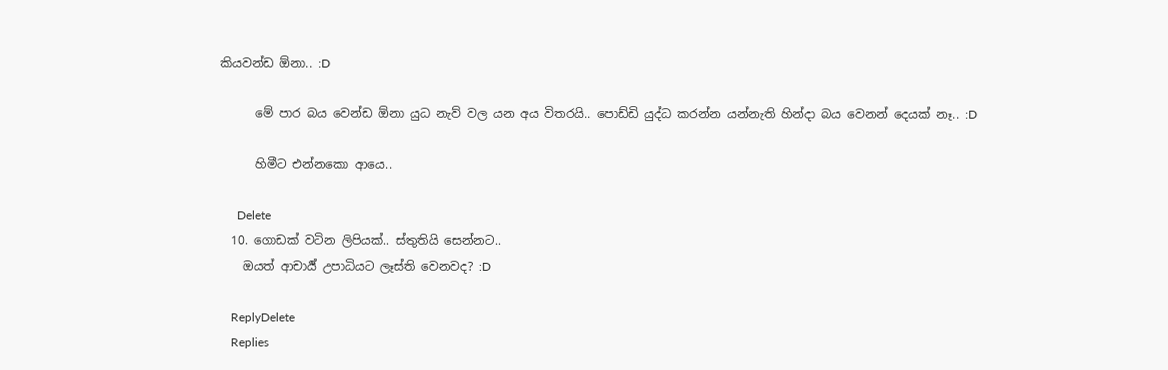කියවන්ඩ ඕනා.. :D

      මේ පාර බය වෙන්ඩ ඕනා යුධ නැව් වල යන අය විතරයි.. පොඩ්ඩි යුද්ධ කරන්න යන්නැති හින්දා බය වෙනන් දෙයක් නෑ.. :D

      හිමීට එන්නකො ආයෙ..

      Delete
  10. ගොඩක් වටින ලිපියක්.. ස්තුතියි සෙන්නට..
    ඔයත් ආචාර්‍ය් උපාධියට ලෑස්ති වෙනවද? :D

    ReplyDelete
    Replies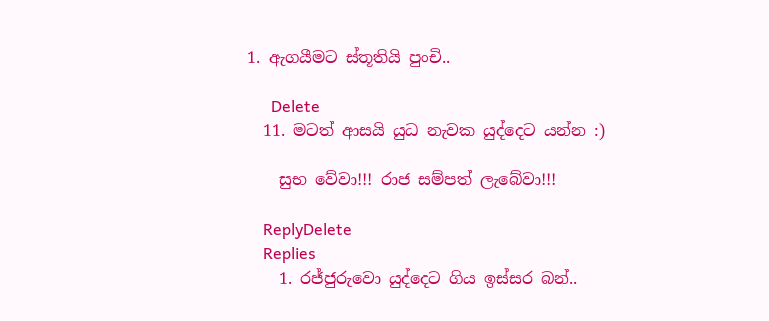1. ඇගයීමට ස්තූතියි පුංචි..

      Delete
  11. මටත් ආසයි යුධ නැවක යුද්දෙට යන්න :)

    සුභ වේවා!!! රාජ සම්පත් ලැබේවා!!!

    ReplyDelete
    Replies
    1. රජ්ජුරුවො යුද්දෙට ගිය ඉස්සර බන්..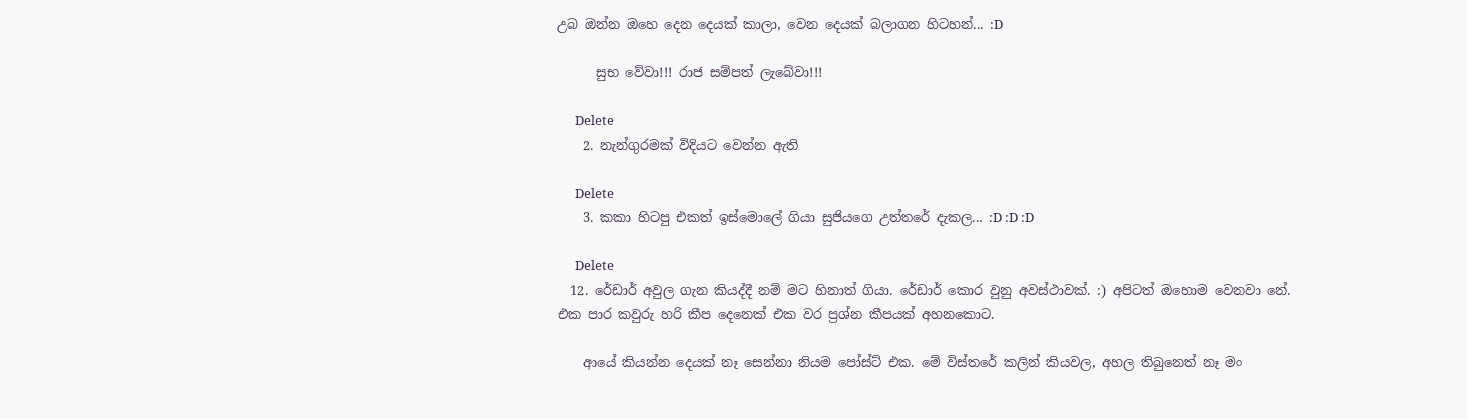උබ ඔන්න ඔහෙ දෙන දෙයක් කාලා, වෙන දෙයක් බලාගන හිටහන්... :D

      සුභ වේවා!!! රාජ සම්පත් ලැබේවා!!!

      Delete
    2. නැන්ගුරමක් විදියට වෙන්න ඇති

      Delete
    3. කකා හිටපු එකත් ඉස්මොලේ ගියා සුජියගෙ උත්තරේ දැකල... :D :D :D

      Delete
  12. රේඩාර් අවුල ගැන කියද්දී නම් මට හිනාත් ගියා. රේඩාර් කොර වුනු අවස්ථාවක්. :) අපිටත් ඔහොම වෙනවා නේ. එක පාර කවුරු හරි කීප දෙනෙක් එක වර ප්‍රශ්න කීපයක් අහනකොට.

    ආයේ කියන්න දෙයක් නෑ සෙන්නා නියම පෝස්ට් එක. මේ විස්තරේ කලින් කියවල, අහල තිබුනෙත් නෑ මං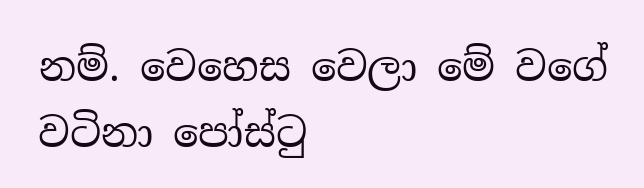නම්. වෙහෙස වෙලා මේ වගේ වටිනා පෝස්ටු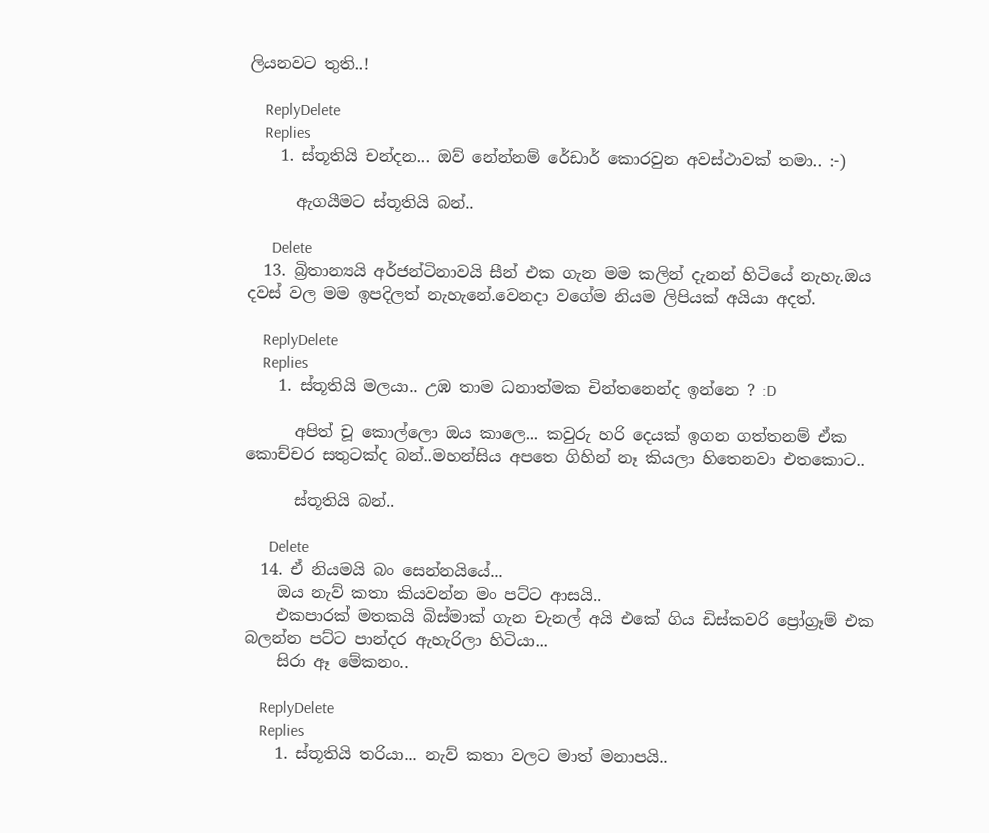ලියනවට තුති..!

    ReplyDelete
    Replies
    1. ස්තූතියි චන්දන... ඔව් නේන්නම් රේඩාර් කොරවුන අවස්ථාවක් තමා.. :-)

      ඇගයීමට ස්තූතියි බන්..

      Delete
  13. බ්‍රිතාන්‍යයි අර්ජන්ටිනාවයි සීන් එක ගැන මම කලින් දැනන් හිටියේ නැහැ.ඔය දවස් වල මම ඉපදිලත් නැහැනේ.වෙනදා වගේම නියම ලිපියක් අයියා අදත්.

    ReplyDelete
    Replies
    1. ස්තූතියි මලයා.. උඹ තාම ධනාත්මක චින්තනෙන්ද ඉන්නෙ ? :D

      අපිත් චූ කොල්ලො ඔය කාලෙ... කවුරු හරි දෙයක් ඉගන ගත්තනම් ඒක කොච්චර සතුටක්ද බන්..මහන්සිය අපතෙ ගිහින් නෑ කියලා හිතෙනවා එතකොට..

      ස්තූතියි බන්..

      Delete
  14. ඒ නියමයි බං සෙන්නයියේ...
    ඔය නැව් කතා කියවන්න මං පට්ට ආසයි..
    එකපාරක් මතකයි බිස්මාක් ගැන චැනල් අයි එකේ ගිය ඩිස්කවරි ප්‍රෝග්‍රෑම් එක බලන්න පට්ට පාන්දර ඇහැරිලා හිටියා...
    සිරා ඈ මේකනං..

    ReplyDelete
    Replies
    1. ස්තූතියි තරියා... නැව් කතා වලට මාත් මනාපයි..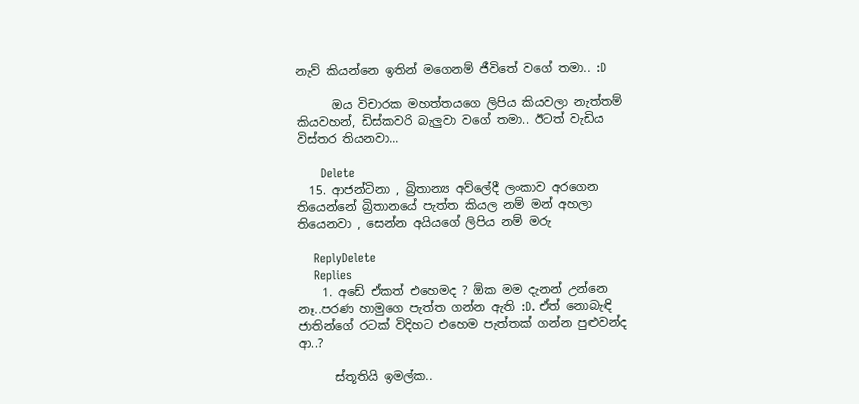නැව් කියන්නෙ ඉතින් මගෙනම් ජීවිතේ වගේ තමා.. :D

      ඔය විචාරක මහත්තයගෙ ලිපිය කියවලා නැත්තම් කියවහන්, ඩිස්කවරි බැලුවා වගේ තමා.. ඊටත් වැඩිය විස්තර තියනවා...

      Delete
  15. ආජන්ටිනා , බ්‍රිතාන්‍ය අව්ලේදී ලංකාව අරගෙන තියෙන්නේ බ්‍රිතානයේ පැත්ත කියල නම් මන් අහලා තියෙනවා , සෙන්න අයියගේ ලිපිය නම් මරු

    ReplyDelete
    Replies
    1. අඩේ ඒකත් එහෙමද ? ඕක මම දැනන් උන්නෙ නෑ..පරණ හාමුගෙ පැත්ත ගන්න ඇති :D. ඒත් නොබැඳි ජාතින්ගේ රටක් විදිහට එහෙම පැත්තක් ගන්න පුළුවන්ද ආ..?

      ස්තූතියි ඉමල්ක..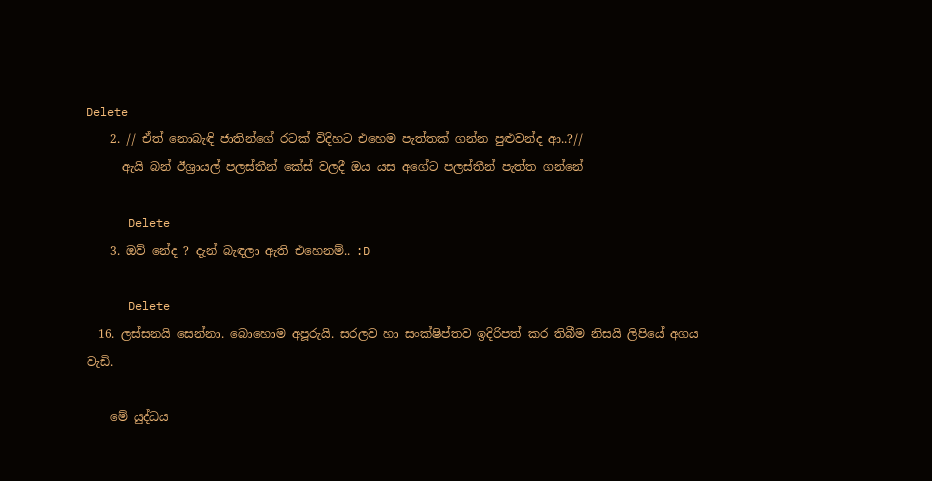Delete
    2. // ඒත් නොබැඳි ජාතින්ගේ රටක් විදිහට එහෙම පැත්තක් ගන්න පුළුවන්ද ආ..?//
      ඇයි බන් ඊශ්‍රායල් පලස්තීන් කේස් වලදී ඔය යස අගේට පලස්තීන් පැත්ත ගන්නේ

      Delete
    3. ඔව් නේද ? දැන් බැඳලා ඇති එහෙනම්.. :D

      Delete
  16. ලස්සනයි සෙන්නා. බොහොම අපූරුයි. සරලව හා සංක්ෂිප්තව ඉදිරිපත් කර තිබීම නිසයි ලිපියේ අගය වැඩි.

    මේ යුද්ධය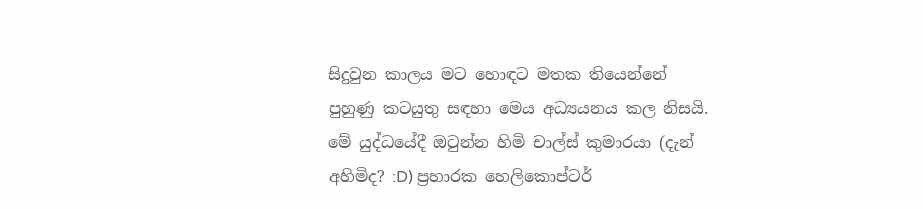සිදුවුන කාලය මට හොඳට මතක තියෙන්නේ පුහුණු කටයුතු සඳහා මෙය අධ්‍යයනය කල නිසයි. මේ යුද්ධයේදී ඔටුන්න හිමි චාල්ස් කුමාරයා (දැන් අහිමිද? :D) ප්‍රහාරක හෙලිකොප්ටර්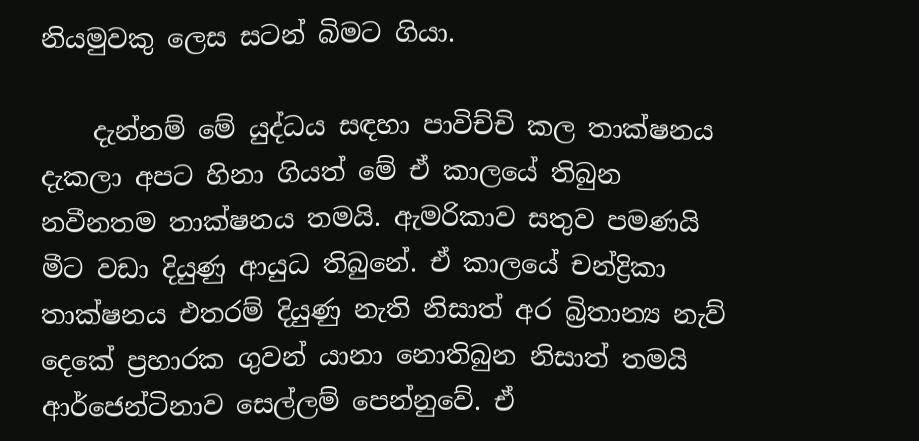නියමුවකු ලෙස සටන් බිමට ගියා.

    දැන්නම් මේ යුද්ධය සඳහා පාවිච්චි කල තාක්ෂනය දැකලා අපට හිනා ගියත් මේ ඒ කාලයේ තිබුන නවීනතම තාක්ෂනය තමයි. ඇමරිකාව සතුව පමණයි මීට වඩා දියුණු ආයුධ තිබුනේ. ඒ කාලයේ චන්ද්‍රිකා තාක්ෂනය එතරම් දියුණු නැති නිසාත් අර බ්‍රිතාන්‍ය නැව් දෙකේ ප්‍රහාරක ගුවන් යානා නොතිබුන නිසාත් තමයි ආර්ජෙන්ටිනාව සෙල්ලම් පෙන්නුවේ. ඒ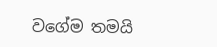වගේම තමයි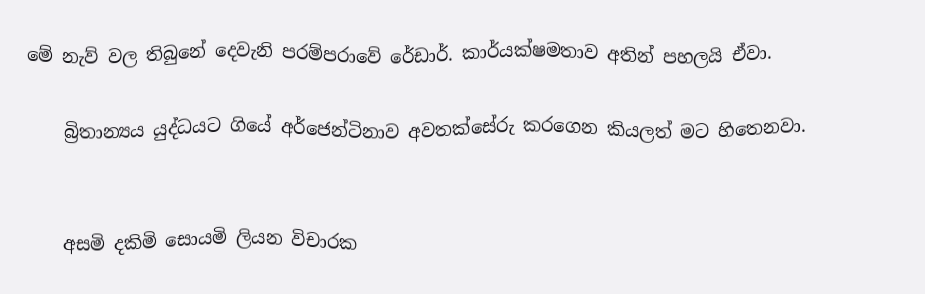මේ නැව් වල තිබුනේ දෙවැනි පරම්පරාවේ රේඩාර්. කාර්යක්ෂමතාව අතින් පහලයි ඒවා.

    බ්‍රිතාන්‍යය යුද්ධයට ගියේ අර්ජෙන්ටිනාව අවතක්සේරු කරගෙන කියලත් මට හිතෙනවා.


    අසමි දකිමි සොයමි ලියන විචාරක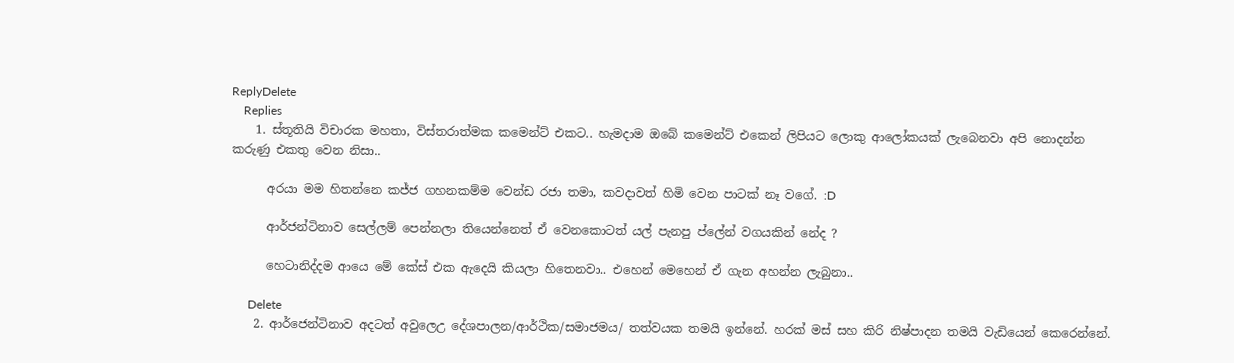ReplyDelete
    Replies
    1. ස්තූතියි විචාරක මහතා, විස්තරාත්මක කමෙන්ට් එකට.. හැමදාම ඔබේ කමෙන්ට් එකෙන් ලිපියට ලොකු ආලෝකයක් ලැබෙනවා අපි නොදන්න කරුණු එකතු වෙන නිසා..

      අරයා මම හිතන්නෙ කජ්ජ ගහනකම්ම වෙන්ඩ රජා තමා, කවදාවත් හිමි වෙන පාටක් නෑ වගේ. :D

      ආර්ජන්ටිනාව සෙල්ලම් පෙන්නලා තියෙන්නෙත් ඒ වෙනකොටත් යල් පැනපු ප්ලේන් වගයකින් නේද ?

      හෙටානිද්දම ආයෙ මේ කේස් එක ඇදෙයි කියලා හිතෙනවා.. එහෙන් මෙහෙන් ඒ ගැන අහන්න ලැබුනා..

      Delete
    2. ආර්ජෙන්ටිනාව අදටත් අවුලෙඋ දේශපාලන/ආර්ථික/සමාජමය/ තත්වයක තමයි ඉන්නේ. හරක් මස් සහ කිරි නිෂ්පාදන තමයි වැඩියෙන් කෙරෙන්නේ.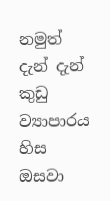නමුත් දැන් දැන් කුඩු ව්‍යාපාරය හිස ඔසවා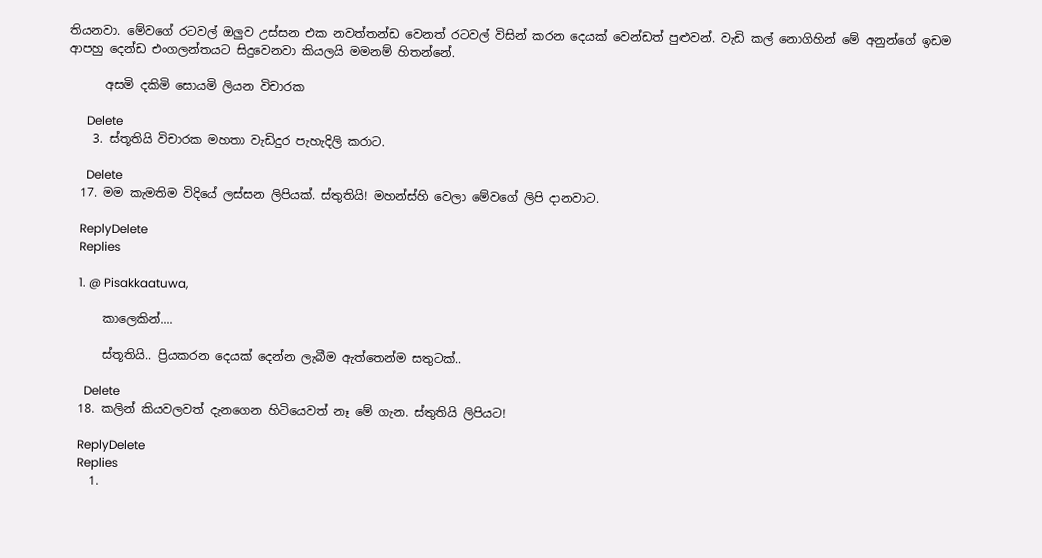තියනවා. මේවගේ රටවල් ඔලුව උස්සන එක නවත්තන්ඩ වෙනත් රටවල් විසින් කරන දෙයක් වෙන්ඩත් පුළුවන්. වැඩි කල් නොගිහින් මේ අනුන්ගේ ඉඩම ආපහු දෙන්ඩ එංගලන්තයට සිදුවෙනවා කියලයි මමනම් හිතන්නේ.

      අසමි දකිමි සොයමි ලියන විචාරක

      Delete
    3. ස්තූතියි විචාරක මහතා වැඩිදුර පැහැදිලි කරාට.

      Delete
  17. මම කැමතිම විදියේ ලස්සන ලිපියක්. ස්තුතියි! මහන්ස්හි වෙලා මේවගේ ලිපි දානවාට.

    ReplyDelete
    Replies

    1. @ Pisakkaatuwa,

      කාලෙකින්....

      ස්තූතියි.. ප්‍රියකරන දෙයක් දෙන්න ලැබීම ඇත්තෙන්ම සතුටක්..

      Delete
  18. කලින් කියවලවත් දැනගෙන හිටියෙවත් නෑ මේ ගැන. ස්තුතියි ලිපියට!

    ReplyDelete
    Replies
    1.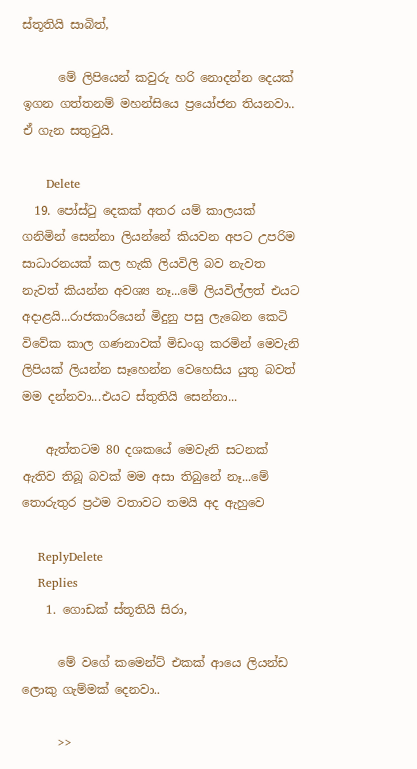ස්තූතියි සාබිත්,

      මේ ලිපියෙන් කවුරු හරි නොදන්න දෙයක් ඉගන ගත්තනම් මහන්සියෙ ප්‍රයෝජන තියනවා.. ඒ ගැන සතුටුයි.

      Delete
  19. පෝස්ටු දෙකක් අතර යම් කාලයක් ගනිමින් සෙන්නා ලියන්නේ කියවන අපට උපරිම සාධාරනයක් කල හැකි ලියවිලි බව නැවත නැවත් කියන්න අවශ්‍ය නෑ...මේ ලියවිල්ලත් එයට අදාළයි...රාජකාරියෙන් මිදුනු පසු ලැබෙන කෙටි විවේක කාල ගණනාවක් මිඩංගු කරමින් මෙවැනි ලිපියක් ලියන්න සෑහෙන්න වෙහෙසිය යුතු බවත් මම දන්නවා...එයට ස්තුතියි සෙන්නා...

    ඇත්තටම 80 දශකයේ මෙවැනි සටනක් ඇතිව තිබූ බවක් මම අසා තිබුනේ නෑ...මේ තොරුතුර ප්‍ර‍ථම වතාවට තමයි අද ඇහුවෙ

    ReplyDelete
    Replies
    1. ගොඩක් ස්තූතියි සිරා,

      මේ වගේ කමෙන්ට් එකක් ආයෙ ලියන්ඩ ලොකු ගැම්මක් දෙනවා..

      >>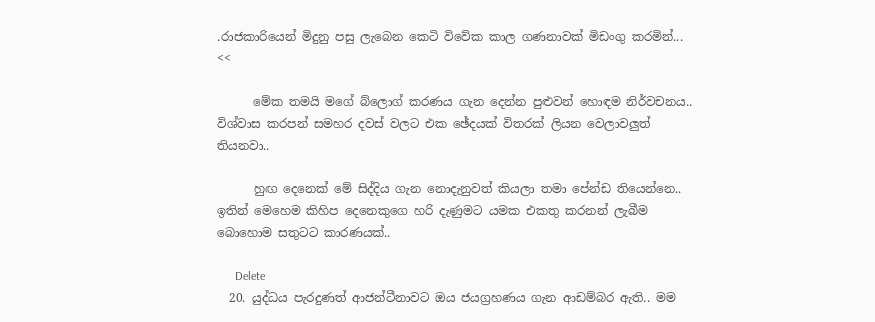.රාජකාරියෙන් මිදුනු පසු ලැබෙන කෙටි විවේක කාල ගණනාවක් මිඩංගු කරමින්... <<

      මේක තමයි මගේ බ්ලොග් කරණය ගැන දෙන්න පුළුවන් හොඳම නිර්වචනය.. විශ්වාස කරපන් සමහර දවස් වලට එක ඡේදයක් විතරක් ලියන වෙලාවලුත් තියනවා..

      හුඟ දෙනෙක් මේ සිද්දිය ගැන නොදැනුවත් කියලා තමා පේන්ඩ තියෙන්නෙ.. ඉතින් මෙහෙම කිහිප දෙනෙකුගෙ හරි දැණුමට යමක එකතු කරනන් ලැබීම බොහොම සතුටට කාරණයක්..

      Delete
  20. යුද්ධය පැරදුණත් ආජන්ටීනාවට ඔය ජයග්‍රහණය ගැන ආඩම්බර ඇති.. මම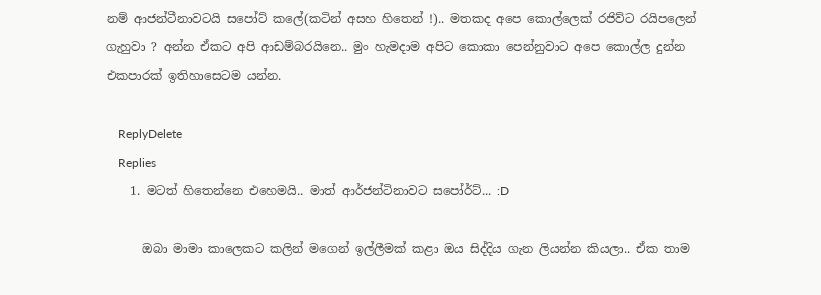නම් ආජන්ටීනාවටයි සපෝට් කලේ(කටින් අසහ හිතෙන් !).. මතකද අපෙ කොල්ලෙක් රජිව්ට රයිපලෙන් ගැහුවා ? අන්න ඒකට අපි ආඩම්බරයිනෙ.. මුං හැමදාම අපිට කොකා පෙන්නුවාට අපෙ කොල්ල දුන්න එකපාරක් ඉතිහාසෙටම යන්න.

    ReplyDelete
    Replies
    1. මටත් හිතෙන්නෙ එහෙමයි.. මාත් ආර්ජන්ටිනාවට සපෝර්ට්... :D

      ඔබා මාමා කාලෙකට කලින් මගෙන් ඉල්ලීමක් කළා ඔය සිද්දිය ගැන ලියන්න කියලා.. ඒක තාම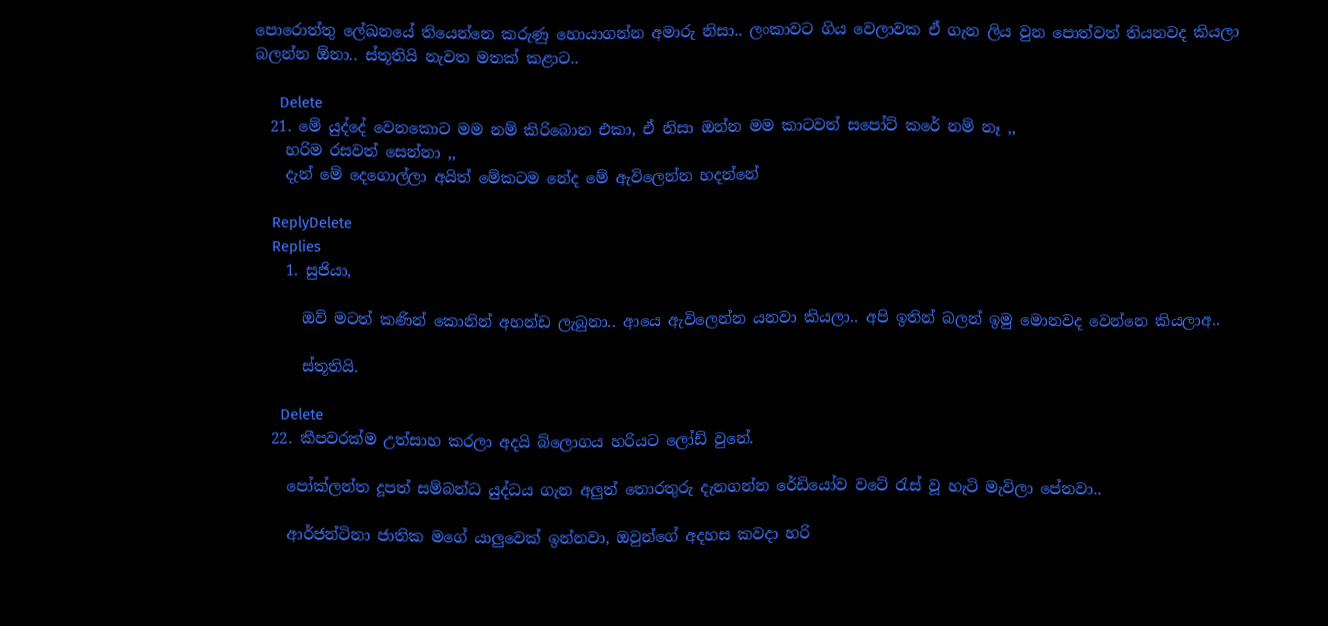පොරොත්තු ලේඛනයේ තියෙන්නෙ කරුණු හොයාගන්න අමාරු නිසා.. ලංකාවට ගිය වෙලාවක ඒ ගැන ලිය වුන පොත්වත් තියනවද කියලා බලන්න ඕනා.. ස්තූතියි නැවත මතක් කළාට..

      Delete
  21. මේ යුද්දේ වෙනකොට මම නම් කිරිබොන එකා, ඒ නිසා ඔන්න මම කාටවත් සපෝට් කරේ නම් නෑ ,,
    හරිම රසවත් සෙන්නා ,,
    දැන් මේ දෙගොල්ලා අයිත් මේකටම නේද මේ ඇවිලෙන්න හදන්නේ

    ReplyDelete
    Replies
    1. සුජියා,

      ඔව් මටත් කණින් කොනින් අහන්ඩ ලැබුනා.. ආයෙ ඇවිලෙන්න යනවා කියලා.. අපි ඉතින් බලන් ඉමු මොනවද වෙන්නෙ කියලාඅ..

      ස්තූතියි.

      Delete
  22. කීපවරක්ම උත්සාහ කරලා අදයි බ්ලොගය හරියට ලෝඩ් වුනේ.

    පෝක්ලන්ත දූපත් සම්බන්ධ යුද්ධය ගැන අලුත් තොරතුරු දැනගන්න රේඩියෝව වටේ රැස් වූ හැටි මැවිලා පේනවා..

    ආර්ජන්ටිනා ජාතික මගේ යාලුවෙක් ඉන්නවා, ඔවුන්ගේ අදහස කවදා හරි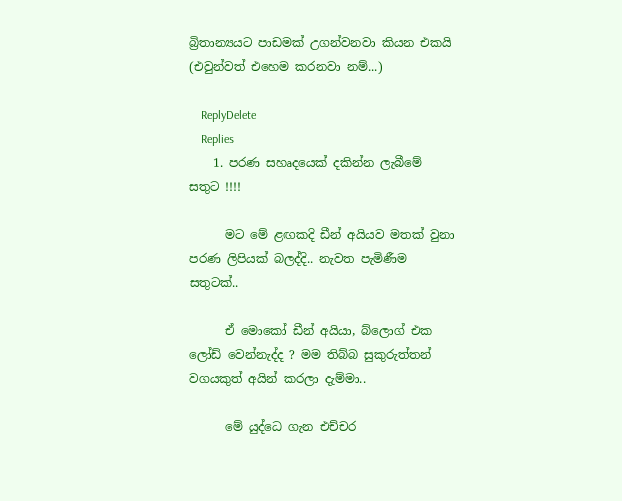බ්‍රිතාන්‍යයට පාඩමක් උගන්වනවා කියන එකයි (එවුන්වත් එහෙම කරනවා නම්...)

    ReplyDelete
    Replies
    1. පරණ සහෘදයෙක් දකින්න ලැබීමේ සතුට !!!!

      මට මේ ළඟකදි ඩීන් අයියව මතක් වුනා පරණ ලිපියක් බලද්දි.. නැවත පැමිණීම සතුටක්..

      ඒ මොකෝ ඩීන් අයියා, බ්ලොග් එක ලෝඩ් වෙන්නැද්ද ? මම තිබ්බ සුකුරුත්තන් වගයකුත් අයින් කරලා දැම්මා..

      මේ යුද්ධෙ ගැන එච්චර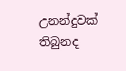උනන්දුවක් තිබුනද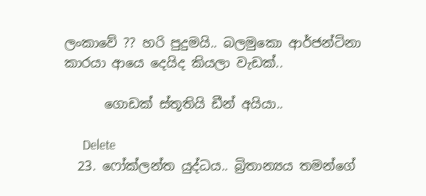ලංකාවේ ?? හරි පුදුමයි.. බලමුකො ආර්ජන්ටිනා කාරයා ආයෙ දෙයිද කියලා වැඩක්..

      ගොඩක් ස්තූතියි ඩීන් අයියා..

      Delete
  23. ෆෝක්ලන්ත යුද්ධය.. බ්‍රිතාන්‍යය තමන්ගේ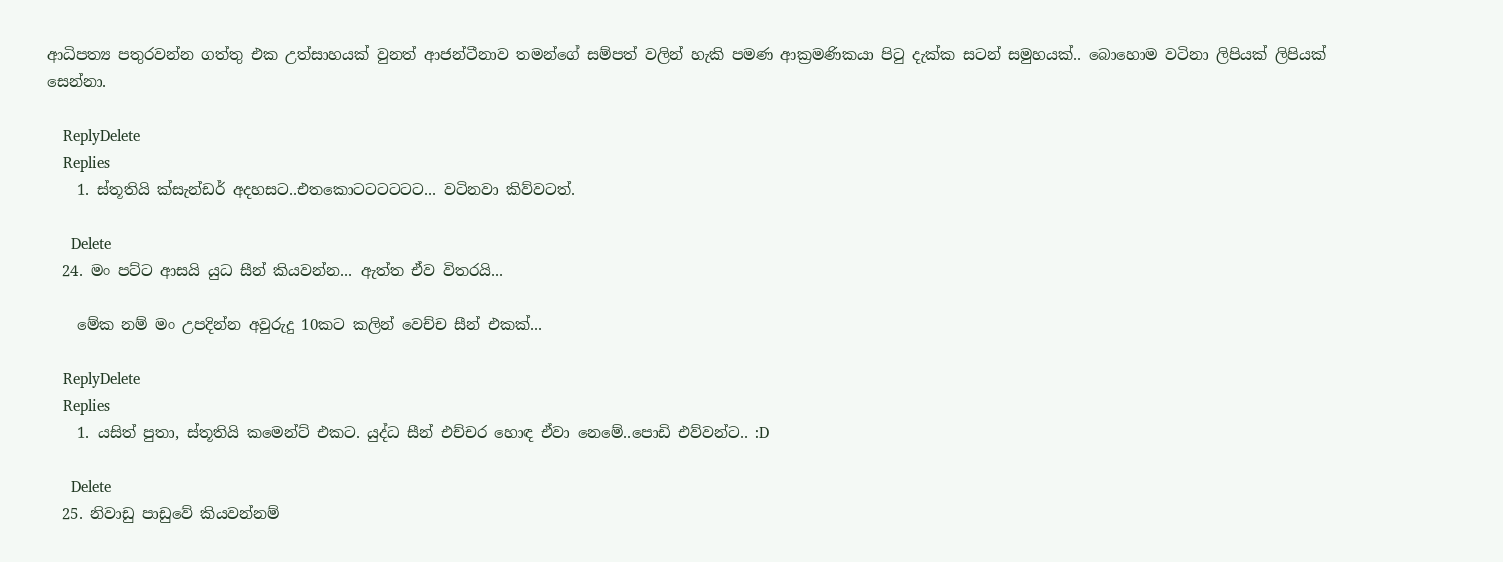ආධිපත්‍ය පතුරවන්න ගත්තු එක උත්සාහයක් වුනත් ආජන්ටීනාව තමන්ගේ සම්පත් වලින් හැකි පමණ ආක්‍රමණිකයා පිටු දැක්ක සටන් සමුහයක්.. බොහොම වටිනා ලිපියක් ලිපියක් සෙන්නා.

    ReplyDelete
    Replies
    1. ස්තූතියි ක්සැන්ඩර් අදහසට..එතකොටටටටටට... වටිනවා කිව්වටත්.

      Delete
  24. මං පට්ට ආසයි යුධ සීන් කියවන්න... ඇත්ත ඒව විතරයි...

    මේක නම් මං උපදින්න අවුරුදු 10කට කලින් වෙච්ච සීන් එකක්...

    ReplyDelete
    Replies
    1. යසිත් පුතා, ස්තූතියි කමෙන්ට් එකට. යුද්ධ සීන් එච්චර හොඳ ඒවා නෙමේ..පොඩි එව්වන්ට.. :D

      Delete
  25. නිවාඩු පාඩුවේ කියවන්නම්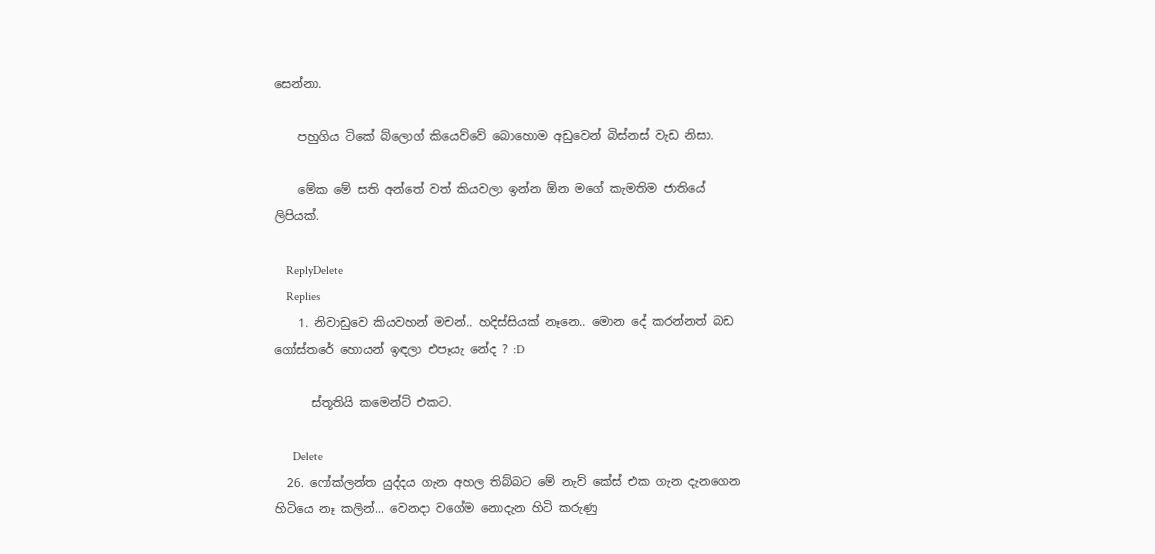සෙන්නා.

    පහුගිය ටිකේ බ්ලොග් කියෙව්වේ බොහොම අඩුවෙන් බිස්නස් වැඩ නිසා.

    මේක මේ සති අන්තේ වත් කියවලා ඉන්න ඕන මගේ කැමතිම ජාතියේ ලිපියක්.

    ReplyDelete
    Replies
    1. නිවාඩුවෙ කියවහන් මචන්.. හදිස්සියක් නෑනෙ.. මොන දේ කරන්නත් බඩ ගෝස්තරේ හොයන් ඉඳලා එපෑයැ නේද ? :D

      ස්තූතියි කමෙන්ට් එකට.

      Delete
  26. ෆෝක්ලන්ත යුද්දය ගැන අහල තිබ්බට මේ නැව් කේස් එක ගැන දැනගෙන හිටියෙ නෑ කලින්... වෙනදා වගේම නොදැන හිටි කරුණු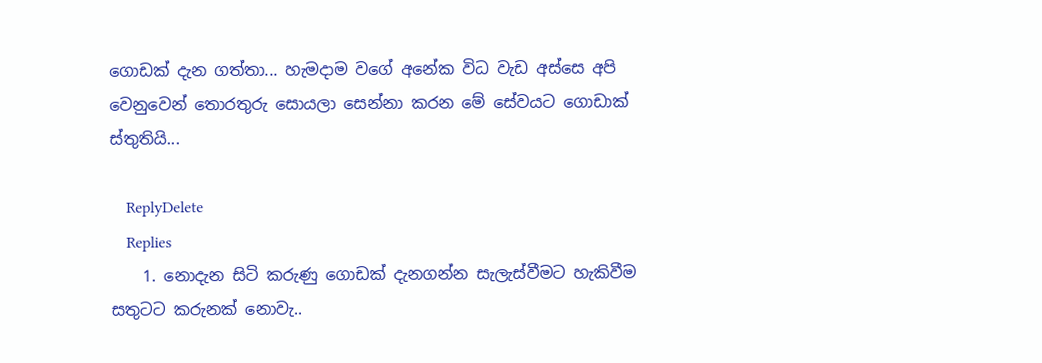ගොඩක් දැන ගත්තා... හැමදාම වගේ අනේක විධ වැඩ අස්සෙ අපි වෙනුවෙන් තොරතුරු සොයලා සෙන්නා කරන මේ සේවයට ගොඩාක් ස්තුතියි...

    ReplyDelete
    Replies
    1. නොදැන සිටි කරුණු ගොඩක් දැනගන්න සැලැස්වීමට හැකිවීම සතුටට කරුනක් නොවැ..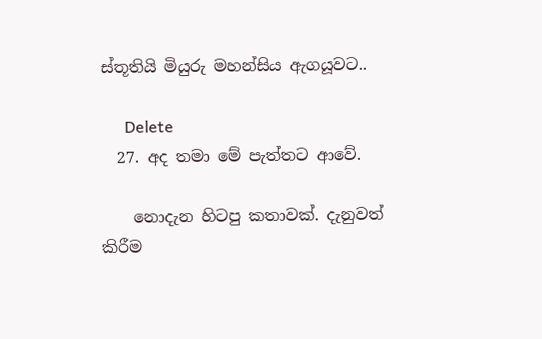ස්තූතියි මියුරු මහන්සිය ඇගයූවට..

      Delete
  27. අද තමා මේ පැත්තට ආවේ.

    නොදැන හිටපු කතාවක්. දැනුවත් කිරීම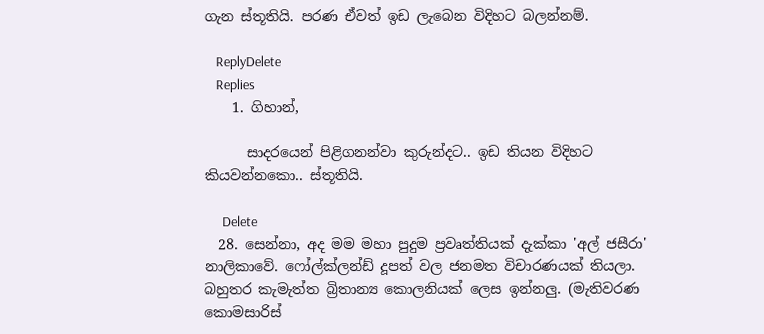ගැන ස්තූතියි. පරණ ඒවත් ඉඩ ලැබෙන විදිහට බලන්නම්.

    ReplyDelete
    Replies
    1. ගිහාන්,

      සාදරයෙන් පිළිගනන්වා කුරුන්දට.. ඉඩ තියන විදිහට කියවන්නකො.. ස්තූතියි.

      Delete
  28. සෙන්නා, අද මම මහා පුදුම ප්‍රවෘත්තියක් දැක්කා 'අල් ජසීරා' නාලිකාවේ. ෆෝල්ක්ලන්ඩ් දූපත් වල ජනමත විචාරණයක් තියලා. බහුතර කැමැත්ත බ්‍රිතාන්‍ය කොලනියක් ලෙස ඉන්නලු. (මැතිවරණ කොමසාරිස්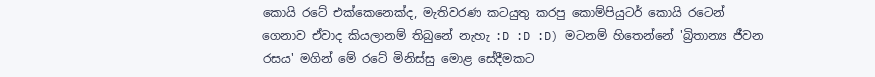කොයි රටේ එක්කෙනෙක්ද, මැතිවරණ කටයුතු කරපු කොම්පියුටර් කොයි රටෙන් ගෙනාව ඒවාද කියලානම් තිබුනේ නැහැ :D :D :D) මටනම් හිතෙන්නේ 'බ්‍රිතාන්‍ය ජීවන රසය' මගින් මේ රටේ මිනිස්සු මොළ සේදීමකට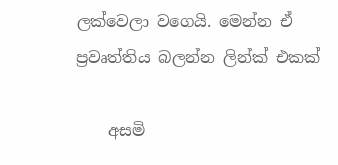ලක්වෙලා වගෙයි. මෙන්න ඒ ප්‍රවෘත්තිය බලන්න ලින්ක් එකක්

    අසමි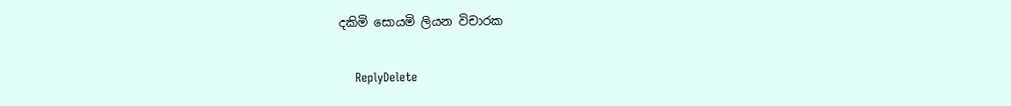දකිමි සොයමි ලියන විචාරක

    ReplyDelete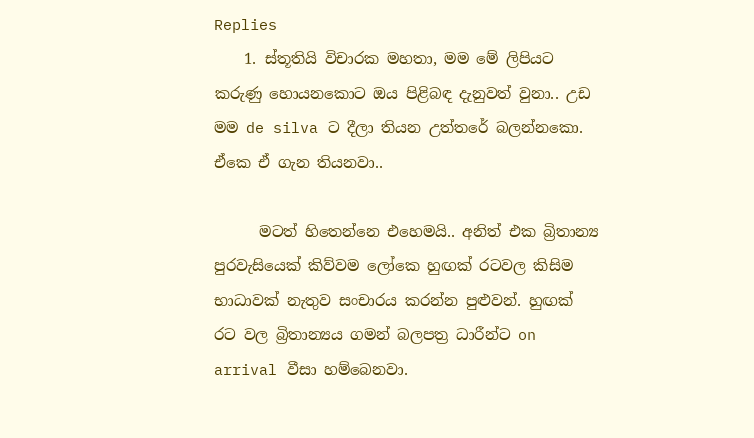Replies
    1. ස්තූතියි විචාරක මහතා, මම මේ ලිපියට කරුණු හොයනකොට ඔය පිළිබඳ දැනුවත් වුනා.. උඩ මම de silva ට දීලා තියන උත්තරේ බලන්නකො. ඒකෙ ඒ ගැන තියනවා..

      මටත් හිතෙන්නෙ එහෙමයි.. අනිත් එක බ්‍රිතාන්‍ය පුරවැසියෙක් කිව්වම ලෝකෙ හුඟක් රටවල කිසිම භාධාවක් නැතුව සංචාරය කරන්න පුළුවන්. හුඟක් රට වල බ්‍රිතාන්‍යය ගමන් බලපත්‍ර ධාරීන්ට on arrival වීසා හම්බෙනවා.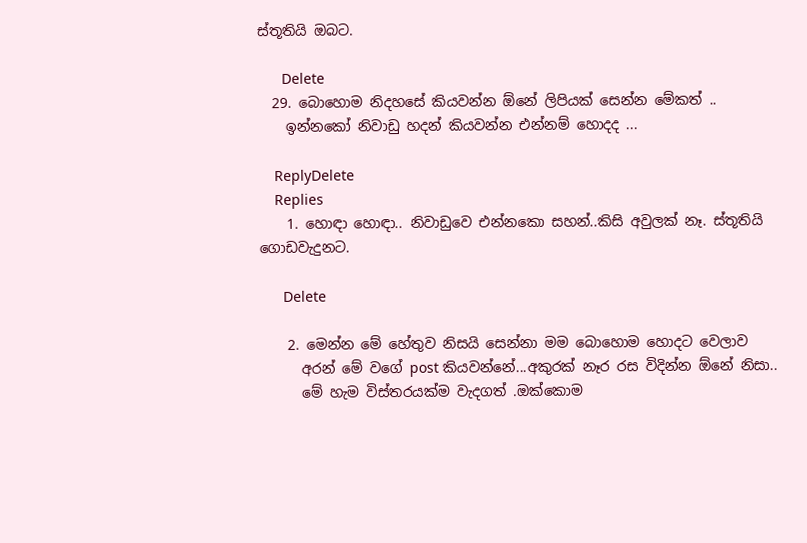ස්තූතියි ඔබට.

      Delete
  29. බොහොම නිදහසේ කියවන්න ඕනේ ලිපියක් සෙන්න මේකත් ..
    ඉන්නකෝ නිවාඩු හදන් කියවන්න එන්නම් හොදද ...

    ReplyDelete
    Replies
    1. හොඳා හොඳා.. නිවාඩුවෙ එන්නකො සහන්..කිසි අවුලක් නෑ. ස්තූතියි ගොඩවැදුනට.

      Delete

    2. මෙන්න මේ හේතුව නිසයි සෙන්නා මම බොහොම හොදට වෙලාව
      අරන් මේ වගේ post කියවන්නේ...අකුරක් නෑර රස විදින්න ඕනේ නිසා..
      මේ හැම විස්තරයක්ම වැදගත් .ඔක්කොම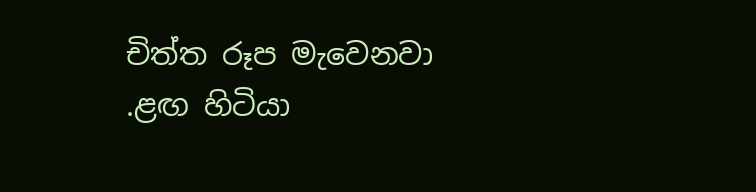චිත්ත රූප මැවෙනවා .ළඟ හිටියා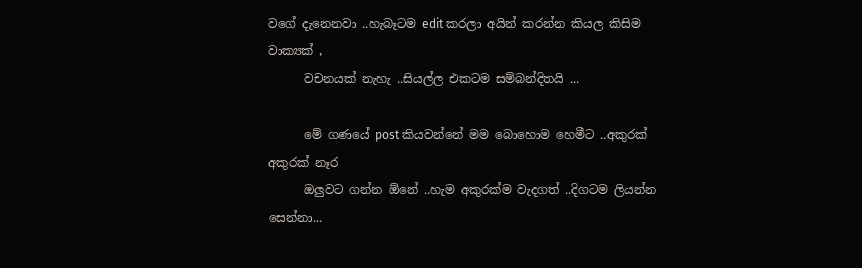වගේ දැනෙනවා ..හැබෑටම edit කරලා අයින් කරන්න කියල කිසිම වාක්‍යක් ,
      වචනයක් නැහැ ..සියල්ල එකටම සම්බන්දිතයි ...

      මේ ගණයේ post කියවන්නේ මම බොහොම හෙමීට ..අකුරක් අකුරක් නෑර
      ඔලුවට ගන්න ඕනේ ..හැම අකුරක්ම වැදගත් ..දිගටම ලියන්න සෙන්නා...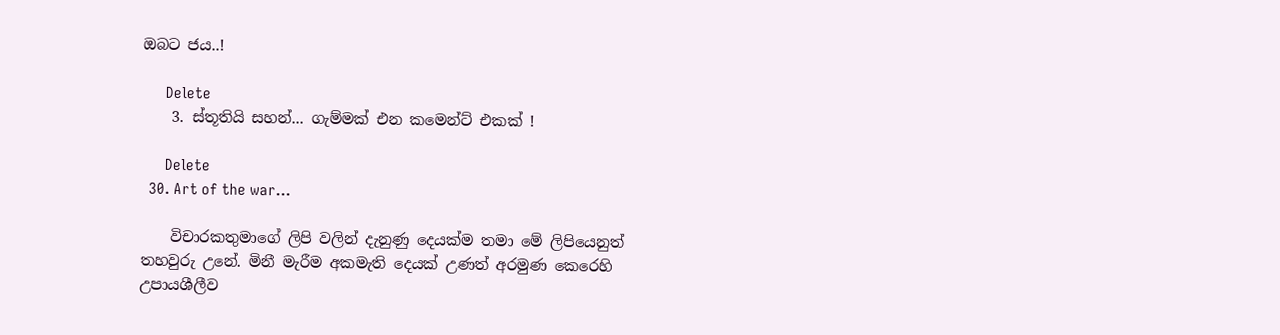ඔබට ජය..!

      Delete
    3. ස්තූතියි සහන්... ගැම්මක් එන කමෙන්ට් එකක් !

      Delete
  30. Art of the war...

    විචාරකතුමාගේ ලිපි වලින් දැනුණු දෙයක්ම තමා මේ ලිපියෙනුත් තහවුරු උනේ. මිනී මැරීම අකමැති දෙයක් උණත් අරමුණ කෙරෙහි උපායශීලීව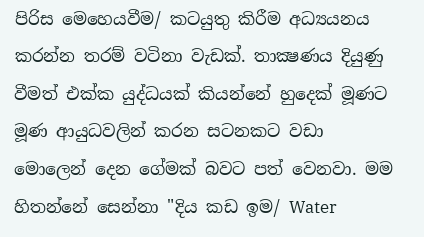පිරිස මෙහෙයවීම/ කටයුතු කිරීම අධ්‍යයනය කරන්න තරම් වටිනා වැඩක්. තාක්‍ෂණය දියුණු වීමත් එක්ක යුද්ධයක් කියන්නේ හුදෙක් මූණට මූණ ආයුධවලින් කරන සටනකට වඩා මොලෙන් දෙන ගේමක් බවට පත් වෙනවා. මම හිතන්නේ සෙන්නා "දිය කඩ ඉම/ Water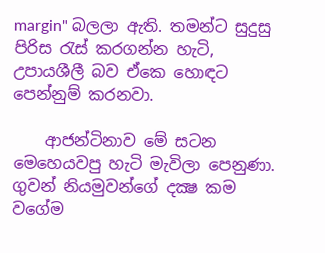margin" බලලා ඇති. තමන්ට සුදුසු පිරිස රැස් කරගන්න හැටි, උපායශීලී බව ඒකෙ හොඳට පෙන්නුම් කරනවා.

    ආජන්ටිනාව මේ සටන මෙහෙයවපු හැටි මැවිලා පෙනුණා. ගුවන් නියමුවන්ගේ දක්‍ෂ කම වගේම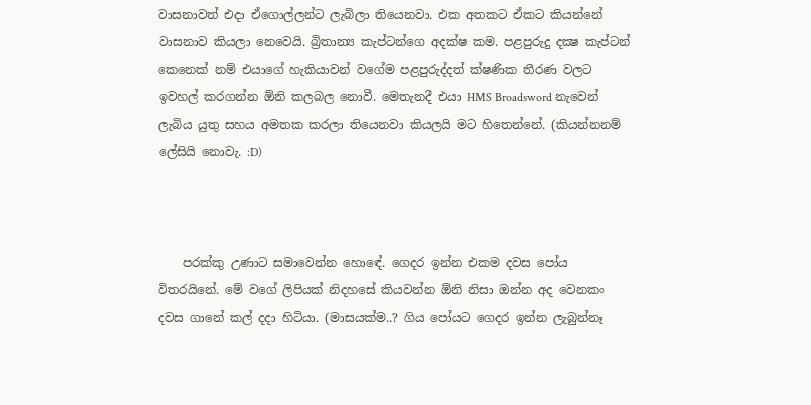වාසනාවත් එදා ඒගොල්ලන්ට ලැබිලා තියෙනවා. එක අතකට ඒකට කියන්නේ වාසනාව කියලා නෙවෙයි. බ්‍රිතාන්‍ය කැප්ටන්ගෙ අදක්ෂ කම. පළපුරුදු දක්‍ෂ කැප්ටන් කෙනෙක් නම් එයාගේ හැකියාවන් වගේම පළපුරුද්දත් ක්ෂණික තීරණ වලට ඉවහල් කරගන්න ඕනි කලබල නොවී. මෙතැනදී එයා HMS Broadsword නැවෙන් ලැබිය යුතු සහය අමතක කරලා තියෙනවා කියලයි මට හිතෙන්නේ. (කියන්නනම් ලේසියි නොවැ. :D)



    පරක්කු උණාට සමාවෙන්න හොඳේ. ගෙදර ඉන්න එකම දවස පෝය විතරයිනේ. මේ වගේ ලිපියක් නිදහසේ කියවන්න ඕනි නිසා ඔන්න අද වෙනකං දවස ගානේ කල් දදා හිටියා. (මාසයක්ම..? ගිය පෝයට ගෙදර ඉන්න ලැබුන්නෑ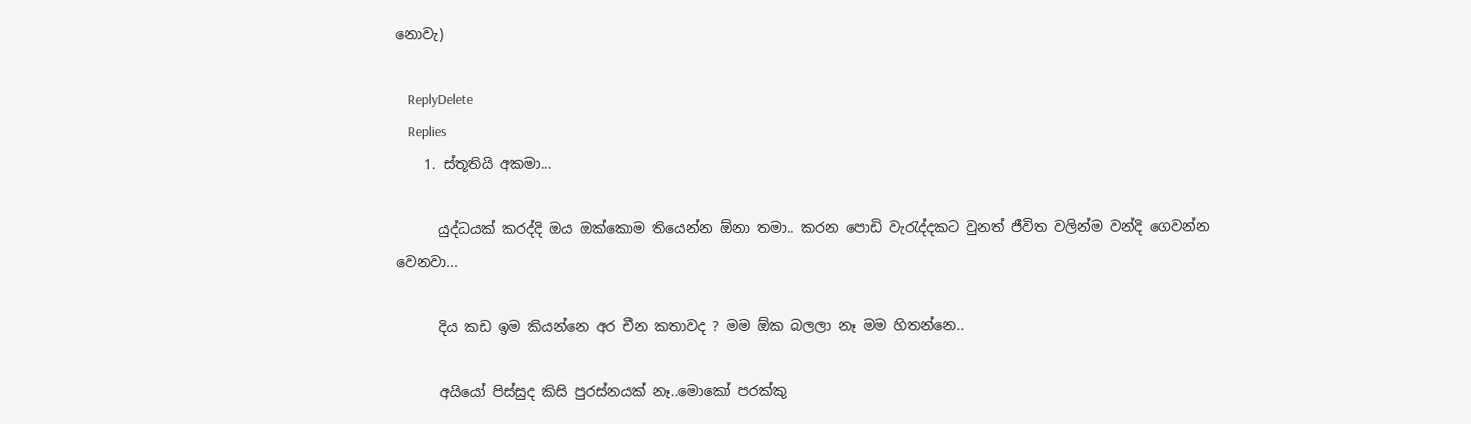නොවැ)

    ReplyDelete
    Replies
    1. ස්තූතියි අකමා...

      යුද්ධයක් කරද්දි ඔය ඔක්කොම තියෙන්න ඕනා තමා.. කරන පොඩි වැරැද්දකට වුනත් ජීවිත වලින්ම වන්දි ගෙවන්න වෙනවා...

      දිය කඩ ඉම කියන්නෙ අර චීන කතාවද ? මම ඕක බලලා නෑ මම හිතන්නෙ..

      අයියෝ පිස්සුද කිසි පුරස්නයක් නෑ..මොකෝ පරක්කු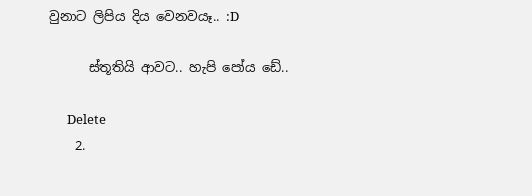වුනාට ලිපිය දිය වෙනවයෑ.. :D

      ස්තූතියි ආවට.. හැපි පෝය ඩේ..

      Delete
    2.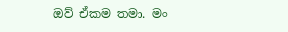ඔව් ඒකම තමා. මං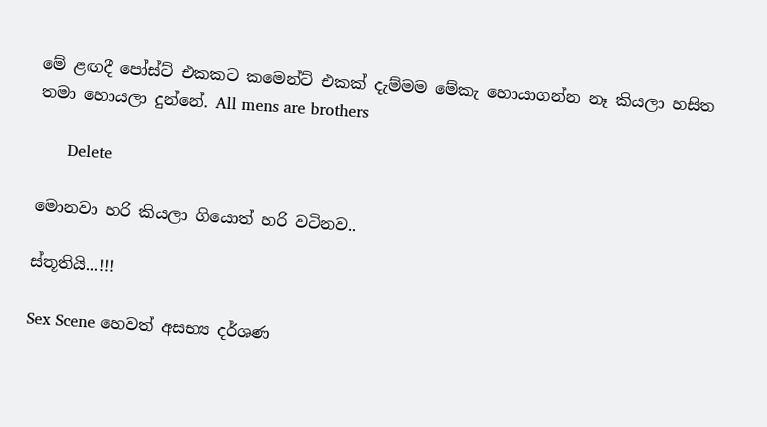මේ ළඟදී පෝස්ට් එකකට කමෙන්ට් එකක් දැම්මම මේකැ හොයාගන්න නෑ කියලා හසිත තමා හොයලා දුන්නේ. All mens are brothers

      Delete

මොනවා හරි කියලා ගියොත් හරි වටිනව..

ස්තූතියි...!!!

Sex Scene හෙවත් අසභ්‍ය‍ දර්ශණ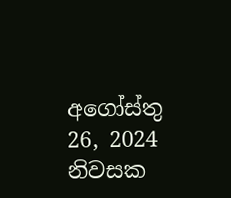අගෝස්තු 26, 2024 නිවසක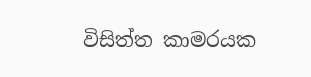විසිත්ත කාමරයක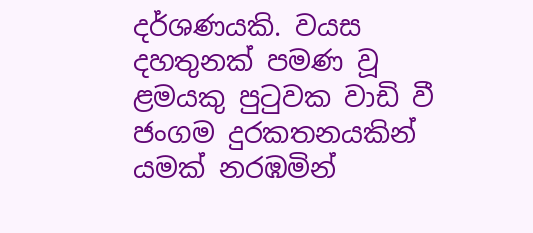දර්ශණයකි. වයස දහතුනක් පමණ වූ ළමයකු පුටුවක වාඩි වී ජංගම දුරකතනයකින් යමක් නරඹමින්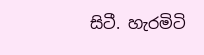සිටී. හැරමිටි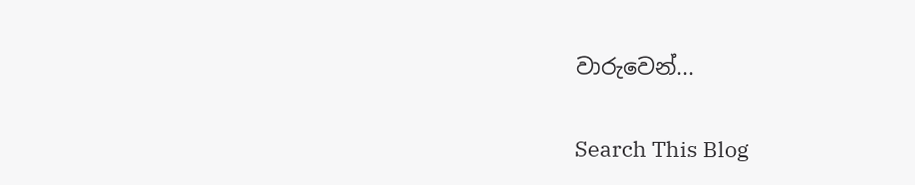වාරුවෙන්...

Search This Blog